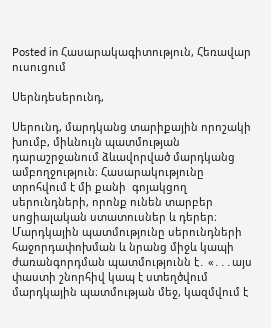Posted in Հասարակագիտություն, Հեռավար ուսուցում

Սերնդեսերունդ,

Սերունդ, մարդկանց տարիքային որոշակի խումբ, միևնույն պատմության դարաշրջանում ձևավորված մարդկանց ամբողջություն։ Հասարակությունը տրոհվում է մի քանի  գոյակցող սերունդների, որոնք ունեն տարբեր սոցիալական ստատուսներ և դերեր։ Մարդկային պատմությունը սերունդների հաջորդափոխման և նրանց միջև կապի ժառանգորդման պատմությունն է․ «․․․այս փաստի շնորհիվ կապ է ստեղծվում մարդկային պատմության մեջ, կազմվում է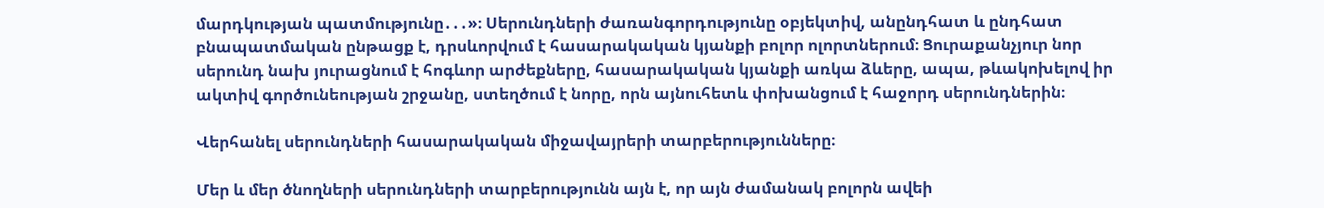մարդկության պատմությունը․․․»։ Սերունդների ժառանգորդությունը օբյեկտիվ, անընդհատ և ընդհատ բնապատմական ընթացք է, դրսևորվում է հասարակական կյանքի բոլոր ոլորտներում։ Ցուրաքանչյուր նոր սերունդ նախ յուրացնում է հոգևոր արժեքները, հասարակական կյանքի առկա ձևերը, ապա, թևակոխելով իր ակտիվ գործունեության շրջանը, ստեղծում է նորը, որն այնուհետև փոխանցում է հաջորդ սերունդներին։

Վերհանել սերունդների հասարակական միջավայրերի տարբերությունները։

Մեր և մեր ծնողների սերունդների տարբերությունն այն է, որ այն ժամանակ բոլորն ավեի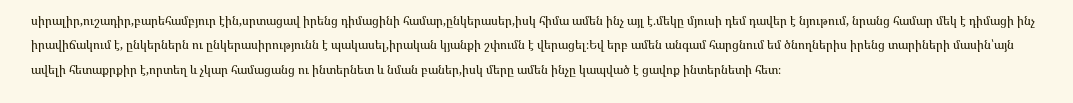սիրալիր,ուշադիր,բարեհամբյուր էին,սրտացավ իրենց դիմացինի համար,ընկերասեր,իսկ հիմա ամեն ինչ այլ է․մեկը մյուսի դեմ դավեր է նյութում, նրանց համար մեկ է դիմացի ինչ իրավիճակում է, ընկերներն ու ընկերասիրությունն է պակասել,իրական կյանքի շփումն է վերացել։Եվ երբ ամեն անգամ հարցնում եմ ծնողներիս իրենց տարիների մասին՝այն ավելի հետաքրքիր է,որտեղ և չկար համացանց ու ինտերնետ և նման բաներ,իսկ մերը ամեն ինչը կապված է ցավոք ինտերնետի հետ։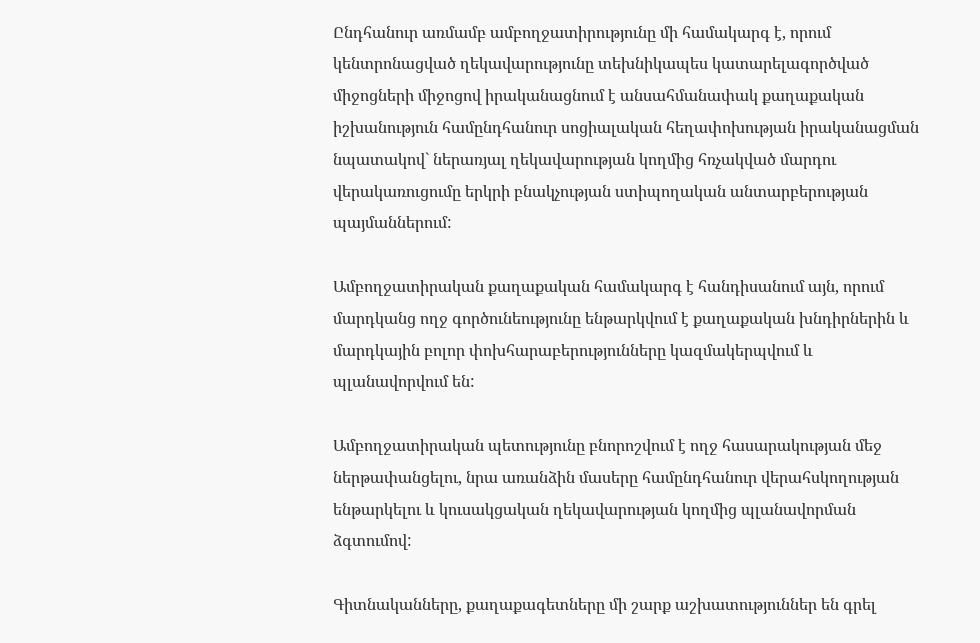Ընդհանուր առմամբ ամբողջատիրությունը մի համակարգ է, որում կենտրոնացված ղեկավարությունը տեխնիկապես կատարելագործված միջոցների միջոցով իրականացնում է անսահմանափակ քաղաքական իշխանություն համընդհանուր սոցիալական հեղափոխության իրականացման նպատակով` ներառյալ ղեկավարության կողմից հռչակված մարդու վերակառուցումը երկրի բնակչության ստիպողական անտարբերության պայմաններում:

Ամբողջատիրական քաղաքական համակարգ է հանդիսանում այն, որում մարդկանց ողջ գործունեությունը ենթարկվում է քաղաքական խնդիրներին և մարդկային բոլոր փոխհարաբերությունները կազմակերպվում և պլանավորվում են:

Ամբողջատիրական պետությունը բնորոշվում է ողջ հասարակության մեջ ներթափանցելու, նրա առանձին մասերը համընդհանուր վերահսկողության ենթարկելու և կուսակցական ղեկավարության կողմից պլանավորման ձգտումով:

Գիտնականները, քաղաքագետները մի շարք աշխատություններ են գրել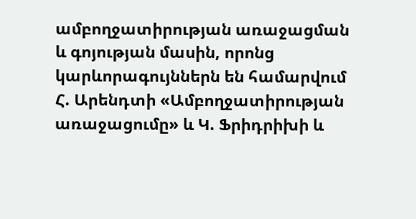ամբողջատիրության առաջացման և գոյության մասին, որոնց կարևորագույններն են համարվում Հ. Արենդտի «Ամբողջատիրության առաջացումը» և Կ. Ֆրիդրիխի և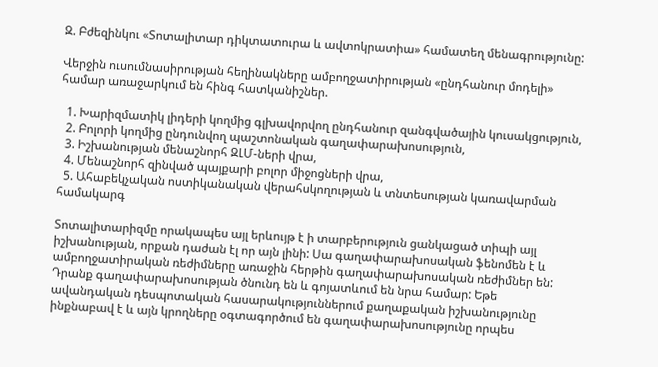Զ. Բժեզինկու «Տոտալիտար դիկտատուրա և ավտոկրատիա» համատեղ մենագրությունը:

Վերջին ուսումնասիրության հեղինակները ամբողջատիրության «ընդհանուր մոդելի» համար առաջարկում են հինգ հատկանիշներ.

  1. Խարիզմատիկ լիդերի կողմից գլխավորվող ընդհանուր զանգվածային կուսակցություն,
  2. Բոլորի կողմից ընդունվող պաշտոնական գաղափարախոսություն,
  3. Իշխանության մենաշնորհ ԶԼՄ-ների վրա,
  4. Մենաշնորհ զինված պայքարի բոլոր միջոցների վրա,
  5. Ահաբեկչական ոստիկանական վերահսկողության և տնտեսության կառավարման համակարգ

Տոտալիտարիզմը որակապես այլ երևույթ է ի տարբերություն ցանկացած տիպի այլ իշխանության, որքան դաժան էլ որ այն լինի: Սա գաղափարախոսական ֆենոմեն է և ամբողջատիրական ռեժիմները առաջին հերթին գաղափարախոսական ռեժիմներ են: Դրանք գաղափարախոսության ծնունդ են և գոյատևում են նրա համար: Եթե ավանդական դեսպոտական հասարակություններում քաղաքական իշխանությունը ինքնաբավ է և այն կրողները օգտագործում են գաղափարախոսությունը որպես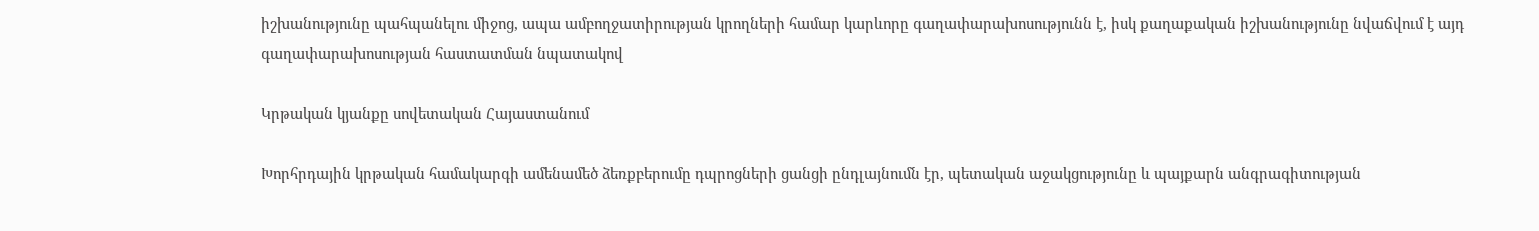իշխանությունը պահպանելու միջոց, ապա ամբողջատիրության կրողների համար կարևորը գաղափարախոսությունն է, իսկ քաղաքական իշխանությունը նվաճվում է այդ գաղափարախոսության հաստատման նպատակով

Կրթական կյանքը սովետական Հայաստանում

Խորհրդային կրթական համակարգի ամենամեծ ձեռքբերումը դպրոցների ցանցի ընդլայնումն էր, պետական աջակցությունը և պայքարն անգրագիտության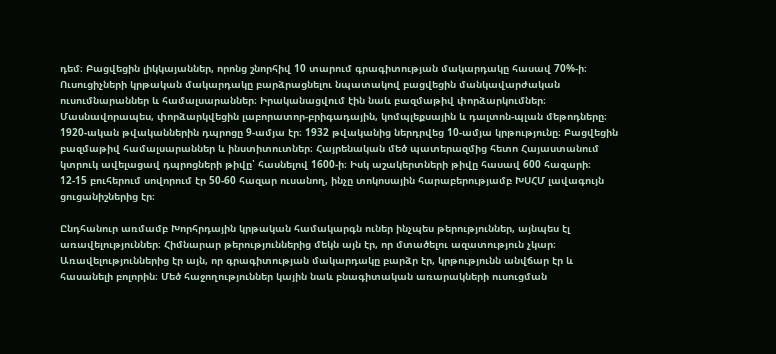դեմ։ Բացվեցին լիկկայաններ, որոնց շնորհիվ 10 տարում գրագիտության մակարդակը հասավ 70%-ի։ Ուսուցիչների կրթական մակարդակը բարձրացնելու նպատակով բացվեցին մանկավարժական ուսումնարաններ և համալսարաններ։ Իրականացվում էին նաև բազմաթիվ փորձարկումներ։ Մասնավորապես, փորձարկվեցին լաբորատոր-բրիգադային, կոմպլեքսային և դալտոն-պլան մեթոդները։ 1920-ական թվականներին դպրոցը 9-ամյա էր։ 1932 թվականից ներդրվեց 10-ամյա կրթությունը։ Բացվեցին բազմաթիվ համալսարաններ և ինստիտուտներ։ Հայրենական մեծ պատերազմից հետո Հայաստանում կտրուկ ավելացավ դպրոցների թիվը՝ հասնելով 1600-ի։ Իսկ աշակերտների թիվը հասավ 600 հազարի։ 12-15 բուհերում սովորում էր 50-60 հազար ուսանող, ինչը տոկոսային հարաբերությամբ ԽՍՀՄ լավագույն ցուցանիշներից էր։

Ընդհանուր առմամբ Խորհրդային կրթական համակարգն ուներ ինչպես թերություններ, այնպես էլ առավելություններ։ Հիմնարար թերություններից մեկն այն էր, որ մտածելու ազատություն չկար։ Առավելություններից էր այն, որ գրագիտության մակարդակը բարձր էր, կրթությունն անվճար էր և հասանելի բոլորին։ Մեծ հաջողություններ կային նաև բնագիտական առարակների ուսուցման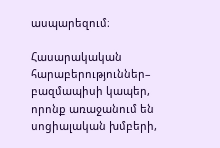ասպարեզում։

Հասարակական հարաբերություններ– բազմապիսի կապեր, որոնք առաջանում են սոցիալական խմբերի,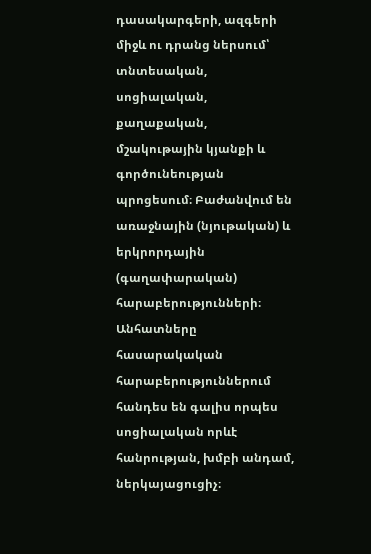դասակարգերի, ազգերի միջև ու դրանց ներսում՝ տնտեսական, սոցիալական, քաղաքական, մշակութային կյանքի և գործունեության պրոցեսում։ Բաժանվում են առաջնային (նյութական) և երկրորդային (գաղափարական) հարաբերությունների։ Անհատները հասարակական հարաբերություններում հանդես են գալիս որպես սոցիալական որևէ հանրության, խմբի անդամ, ներկայացուցիչ։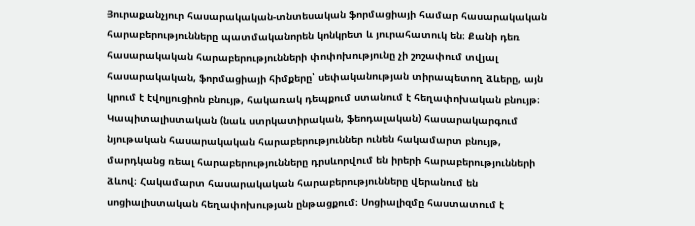Յուրաքանչյուր հասարակական-տնտեսական ֆորմացիայի համար հասարակական հարաբերությունները պատմականորեն կոնկրետ և յուրահատուկ են։ Քանի դեռ հասարակական հարաբերությունների փոփոխությունը չի շոշափում տվյալ հասարակական, ֆորմացիայի հիմքերը՝ սեփականության տիրապետող ձևերը, այն կրում է էվոլյուցիոն բնույթ, հակառակ դեպքում ստանում է հեղափոխական բնույթ։ Կապիտալիստական (նաև ստրկատիրական, ֆեոդալական) հասարակարգում նյութական հասարակական հարաբերություններ ունեն հակամարտ բնույթ, մարդկանց ռեալ հարաբերությունները դրսևորվում են իրերի հարաբերությունների ձևով։ Հակամարտ հասարակական հարաբերությունները վերանում են սոցիալիստական հեղափոխության ընթացքում։ Սոցիալիզմը հաստատում է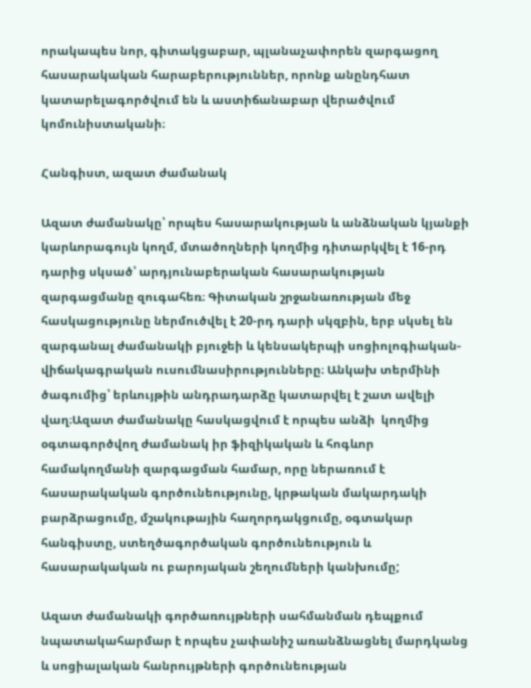որակապես նոր, գիտակցաբար, պլանաչափորեն զարգացող հասարակական հարաբերություններ, որոնք անընդհատ կատարելագործվում են և աստիճանաբար վերածվում կոմունիստականի։

Հանգիստ, ազատ ժամանակ

Ազատ ժամանակը՝ որպես հասարակության և անձնական կյանքի կարևորագույն կողմ, մտածողների կողմից դիտարկվել է 16-րդ դարից սկսած՝ արդյունաբերական հասարակության զարգացմանը զուգահեռ։ Գիտական շրջանառության մեջ հասկացությունը ներմուծվել է 20-րդ դարի սկզբին, երբ սկսել են զարգանալ ժամանակի բյուջեի և կենսակերպի սոցիոլոգիական-վիճակագրական ուսումնասիրությունները։ Անկախ տերմինի ծագումից՝ երևույթին անդրադարձը կատարվել է շատ ավելի վաղ։Ազատ ժամանակը հասկացվում է որպես անձի  կողմից օգտագործվող ժամանակ իր ֆիզիկական և հոգևոր համակողմանի զարգացման համար, որը ներառում է հասարակական գործունեությունը, կրթական մակարդակի բարձրացումը, մշակութային հաղորդակցումը, օգտակար հանգիստը, ստեղծագործական գործունեություն և հասարակական ու բարոյական շեղումների կանխումը;

Ազատ ժամանակի գործառույթների սահմանման դեպքում նպատակահարմար է որպես չափանիշ առանձնացնել մարդկանց և սոցիալական հանրույթների գործունեության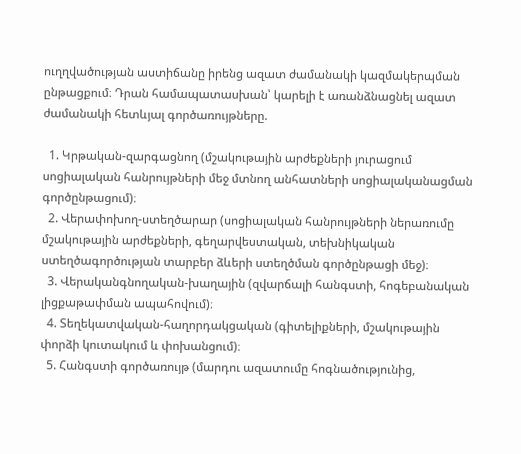ուղղվածության աստիճանը իրենց ազատ ժամանակի կազմակերպման ընթացքում։ Դրան համապատասխան՝ կարելի է առանձնացնել ազատ ժամանակի հետևյալ գործառույթները.

  1. Կրթական-զարգացնող (մշակութային արժեքների յուրացում սոցիալական հանրույթների մեջ մտնող անհատների սոցիալականացման գործընթացում)։
  2. Վերափոխող-ստեղծարար (սոցիալական հանրույթների ներառումը մշակութային արժեքների, գեղարվեստական, տեխնիկական ստեղծագործության տարբեր ձևերի ստեղծման գործընթացի մեջ)։
  3. Վերականգնողական-խաղային (զվարճալի հանգստի, հոգեբանական լիցքաթափման ապահովում)։
  4. Տեղեկատվական-հաղորդակցական (գիտելիքների, մշակութային փորձի կուտակում և փոխանցում)։
  5. Հանգստի գործառույթ (մարդու ազատումը հոգնածությունից,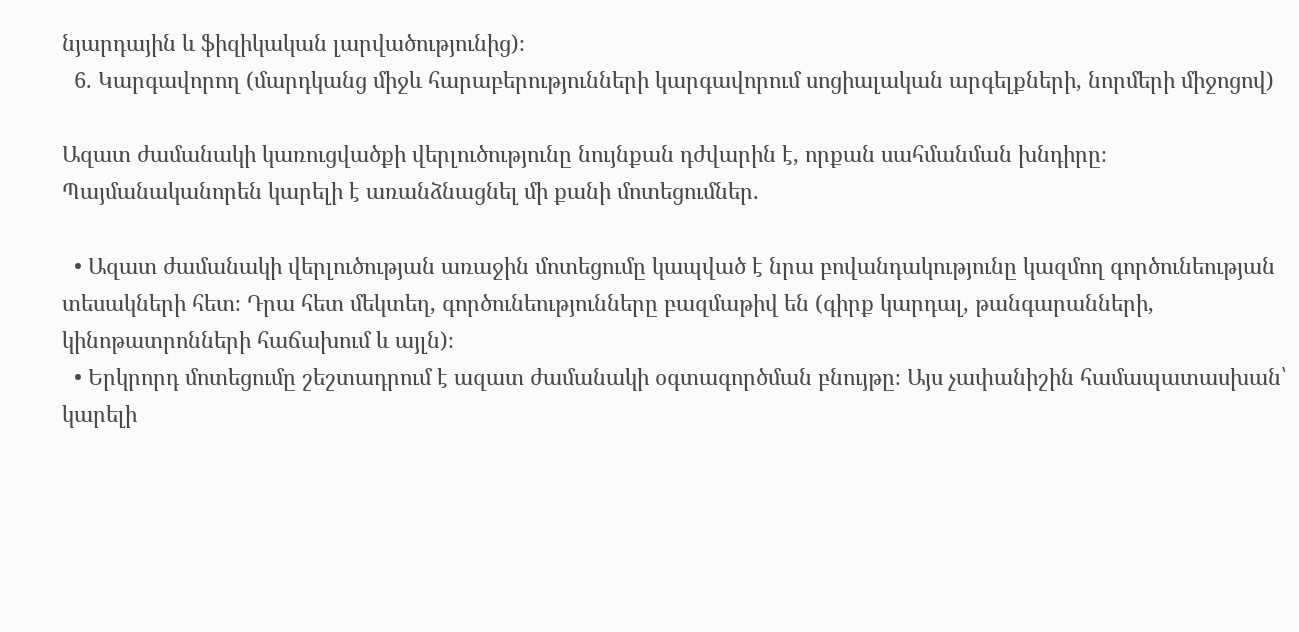նյարդային և ֆիզիկական լարվածությունից)։
  6. Կարգավորող (մարդկանց միջև հարաբերությունների կարգավորում սոցիալական արգելքների, նորմերի միջոցով)

Ազատ ժամանակի կառուցվածքի վերլուծությունը նույնքան դժվարին է, որքան սահմանման խնդիրը։ Պայմանականորեն կարելի է առանձնացնել մի քանի մոտեցումներ.

  • Ազատ ժամանակի վերլուծության առաջին մոտեցումը կապված է նրա բովանդակությունը կազմող գործունեության տեսակների հետ։ Դրա հետ մեկտեղ, գործունեությունները բազմաթիվ են (գիրք կարդալ, թանգարանների, կինոթատրոնների հաճախում և այլն)։
  • Երկրորդ մոտեցումը շեշտադրում է ազատ ժամանակի օգտագործման բնույթը։ Այս չափանիշին համապատասխան՝ կարելի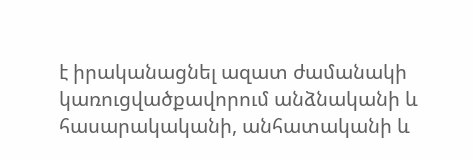է իրականացնել ազատ ժամանակի կառուցվածքավորում անձնականի և հասարակականի, անհատականի և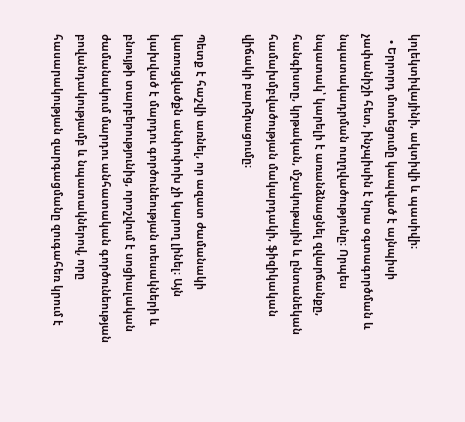կոլեկտիվայինի, ակտիվի և պասիվի։
  • Երրորդ մոտեցումը կապված է այնպիսի չափանիշի հետ, ինչպիսին է նրա օգտագործման և նպատակադրման ուղղվածությունը։ Որպես նպատակ՝ կարելի է առանձնացնել զվարճանքը, հանգիստը, կրթական, մշակութային և ընտանեկան համախմբվածության մակարդակի, ֆիզիկական վիճակի բարձրացումը։

Պետք է հաշվի առնել, որ ազատ ժամանակի կառուցվածքն անփոփոխ չի կարող լինել։ Այն կախված է մարդու գործունեության տեսակների և բնույթի տարբերությունից, որոշվում է սոցիալական ժամանակում մարդու անհատական գործունեության բովանդակությամբ և նպատակներով, որը հասարակության զարգացմանը զուգահեռ կրում է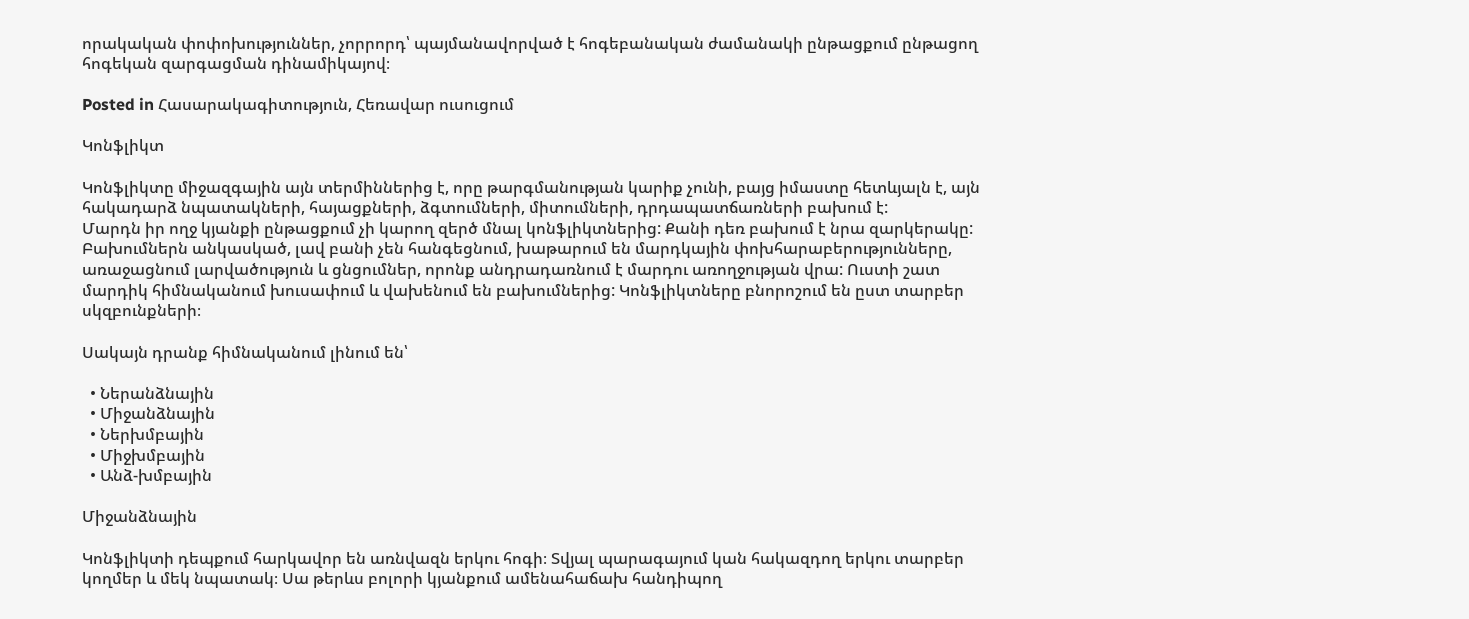որակական փոփոխություններ, չորրորդ՝ պայմանավորված է հոգեբանական ժամանակի ընթացքում ընթացող հոգեկան զարգացման դինամիկայով։

Posted in Հասարակագիտություն, Հեռավար ուսուցում

Կոնֆլիկտ

Կոնֆլիկտը միջազգային այն տերմիններից է, որը թարգմանության կարիք չունի, բայց իմաստը հետևյալն է, այն հակադարձ նպատակների, հայացքների, ձգտումների, միտումների, դրդապատճառների բախում է:
Մարդն իր ողջ կյանքի ընթացքում չի կարող զերծ մնալ կոնֆլիկտներից: Քանի դեռ բախում է նրա զարկերակը: Բախումներն անկասկած, լավ բանի չեն հանգեցնում, խաթարում են մարդկային փոխհարաբերությունները, առաջացնում լարվածություն և ցնցումներ, որոնք անդրադառնում է մարդու առողջության վրա: Ուստի շատ մարդիկ հիմնականում խուսափում և վախենում են բախումներից: Կոնֆլիկտները բնորոշում են ըստ տարբեր սկզբունքների։

Սակայն դրանք հիմնականում լինում են՝

  • Ներանձնային
  • Միջանձնային
  • Ներխմբային
  • Միջխմբային
  • Անձ-խմբային

Միջանձնային

Կոնֆլիկտի դեպքում հարկավոր են առնվազն երկու հոգի։ Տվյալ պարագայում կան հակազդող երկու տարբեր կողմեր և մեկ նպատակ։ Սա թերևս բոլորի կյանքում ամենահաճախ հանդիպող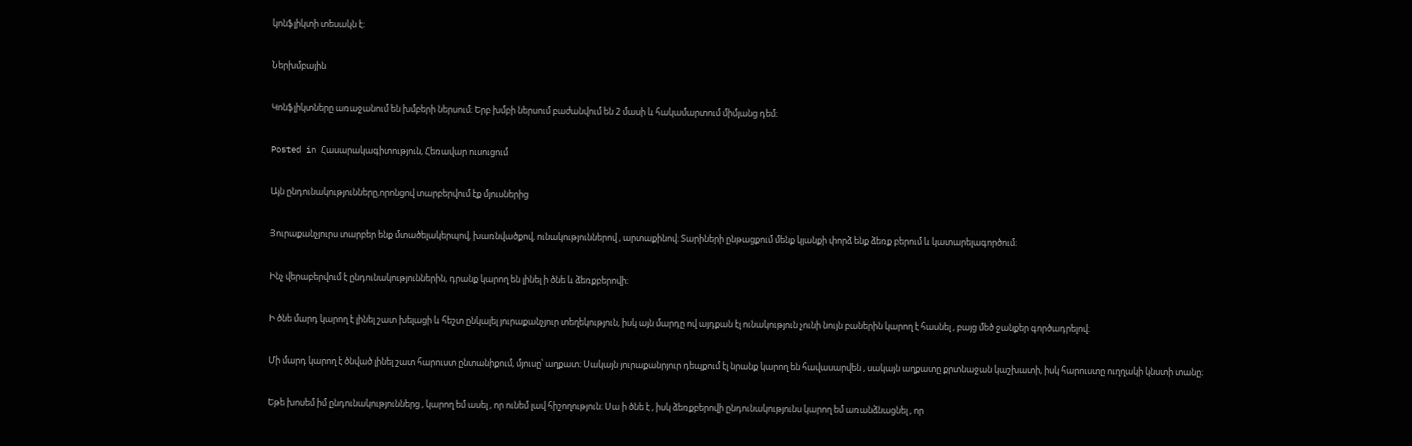կոնֆլիկտի տեսակն է։

Ներխմբային

Կոնֆլիկտները առաջանում են խմբերի ներսում։ Երբ խմբի ներսում բաժանվում են 2 մասի և հակամարտում միմյանց դեմ։

Posted in Հասարակագիտություն, Հեռավար ուսուցում

Այն ընդունակությունները,որոնցով տարբերվում էք մյուսներից

Յուրաքանչյուրս տարբեր ենք մտածելակերպով, խառնվածքով, ունակություններով , արտաքինով։ Տարիների ընթացքում մենք կյանքի փորձ ենք ձեռք բերում և կատարելագործում։

Ինչ վերաբերվում է ընդունակություններին, դրանք կարող են լինել ի ծնե և ձեռքբերովի։

Ի ծնե մարդ կարող է լինել շատ խելացի և հեշտ ընկալել յուրաքանչյուր տեղեկություն, իսկ այն մարդը ով այդքան էլ ունակություն չունի նույն բաներին կարող է հասնել , բայց մեծ ջանքեր գործադրելով։

Մի մարդ կարող է ծնված լինել շատ հարուստ ընտանիքում, մյուսը՝ աղքատ։ Սակայն յուրաքանրյուր դեպքում էլ նրանք կարող են հավասարվեն , սակայն աղքատը քրտնաջան կաշխատի, իսկ հարուստը ուղղակի կնստի տանը։

Եթե խոսեմ իմ ընդունակություններց , կարող եմ ասել , որ ունեմ լավ հիշողություն։ Սա ի ծնե է , իսկ ձեռքբերովի ընդունակությունս կարող եմ առանձնացնել , որ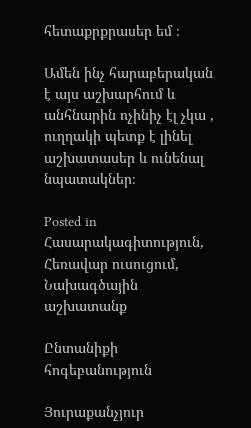հետաքրքրասեր եմ ։

Ամեն ինչ հարաբերական է այս աշխարհում և անհնարին ոչինիչ էլ չկա , ուղղակի պետք է լինել աշխատասեր և ունենալ նպատակներ։

Posted in Հասարակագիտություն, Հեռավար ուսուցում, Նախագծային աշխատանք

Ընտանիքի հոգեբանություն

Յուրաքանչյուր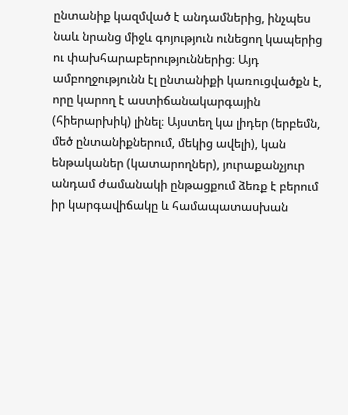ընտանիք կազմված է անդամներից, ինչպես նաև նրանց միջև գոյություն ունեցող կապերից ու փախհարաբերություններից։ Այդ ամբողջությունն էլ ընտանիքի կառուցվածքն է, որը կարող է աստիճանակարգային (հիերարխիկ) լինել։ Այստեղ կա լիդեր (երբեմն, մեծ ընտանիքներում, մեկից ավելի), կան ենթականեր (կատարողներ), յուրաքանչյուր անդամ ժամանակի ընթացքում ձեռք է բերում իր կարգավիճակը և համապատասխան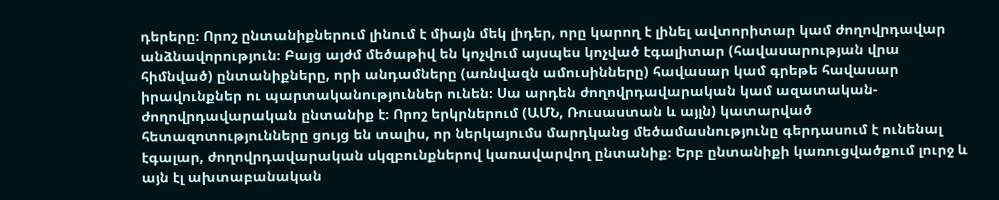դերերը։ Որոշ ընտանիքներում լինում է միայն մեկ լիդեր, որը կարող է լինել ավտորիտար կամ ժողովրդավար անձնավորություն։ Բայց այժմ մեծաթիվ են կոչվում այսպես կոչված էգալիտար (հավասարության վրա հիմնված) ընտանիքները, որի անդամները (առնվազն ամուսինները) հավասար կամ գրեթե հավասար իրավունքներ ու պարտականություններ ունեն։ Սա արդեն ժողովրդավարական կամ ազատական-ժողովրդավարական ընտանիք է։ Որոշ երկրներում (ԱՄՆ, Ռուսաստան և այլն) կատարված հետազոտությունները ցույց են տալիս, որ ներկայումս մարդկանց մեծամասնությունը գերդասում է ունենալ էգալար, ժողովրդավարական սկզբունքներով կառավարվող ընտանիք։ Երբ ընտանիքի կառուցվածքում լուրջ և այն էլ ախտաբանական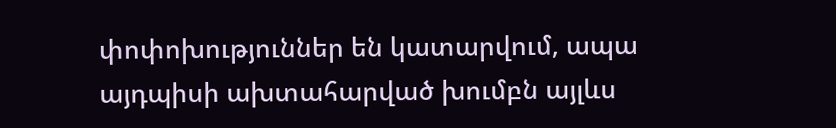փոփոխություններ են կատարվում, ապա այդպիսի ախտահարված խումբն այլևս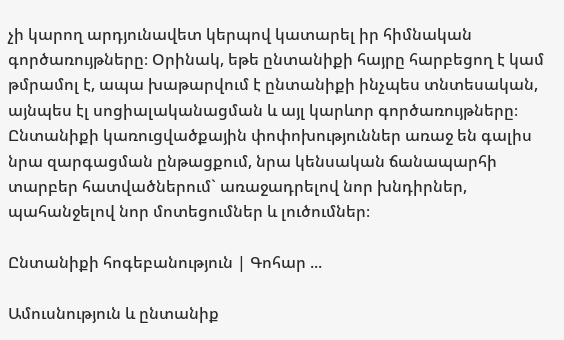չի կարող արդյունավետ կերպով կատարել իր հիմնական գործառույթները։ Օրինակ, եթե ընտանիքի հայրը հարբեցող է կամ թմրամոլ է, ապա խաթարվում է ընտանիքի ինչպես տնտեսական, այնպես էլ սոցիալականացման և այլ կարևոր գործառույթները։ Ընտանիքի կառուցվածքային փոփոխություններ առաջ են գալիս նրա զարգացման ընթացքում, նրա կենսական ճանապարհի տարբեր հատվածներում` առաջադրելով նոր խնդիրներ, պահանջելով նոր մոտեցումներ և լուծումներ։

Ընտանիքի հոգեբանություն | Գոհար ...

Ամուսնություն և ընտանիք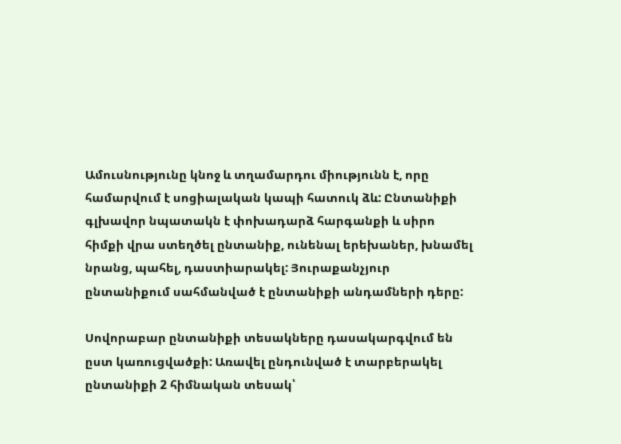Ամուսնությունը կնոջ և տղամարդու միությունն է, որը համարվում է սոցիալական կապի հատուկ ձև: Ընտանիքի գլխավոր նպատակն է փոխադարձ հարգանքի և սիրո հիմքի վրա ստեղծել ընտանիք, ունենալ երեխաներ, խնամել նրանց, պահել, դաստիարակել: Յուրաքանչյուր ընտանիքում սահմանված է ընտանիքի անդամների դերը:

Սովորաբար ընտանիքի տեսակները դասակարգվում են ըստ կառուցվածքի: Առավել ընդունված է տարբերակել ընտանիքի 2 հիմնական տեսակ՝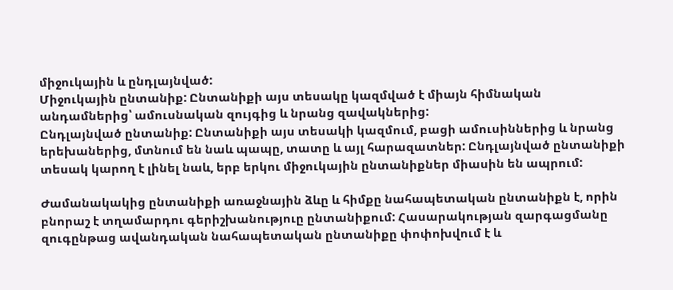միջուկային և ընդլայնված:
Միջուկային ընտանիք: Ընտանիքի այս տեսակը կազմված է միայն հիմնական անդամներից՝ ամուսնական զույգից և նրանց զավակներից:
Ընդլայնված ընտանիք: Ընտանիքի այս տեսակի կազմում, բացի ամուսիններից և նրանց երեխաներից, մտնում են նաև պապը, տատը և այլ հարազատներ: Ընդլայնված ընտանիքի տեսակ կարող է լինել նաև, երբ երկու միջուկային ընտանիքներ միասին են ապրում:

Ժամանակակից ընտանիքի առաջնային ձևը և հիմքը նահապետական ընտանիքն է, որին բնորաշ է տղամարդու գերիշխանություը ընտանիքում: Հասարակության զարգացմանը զուգընթաց ավանդական նահապետական ընտանիքը փոփոխվում է և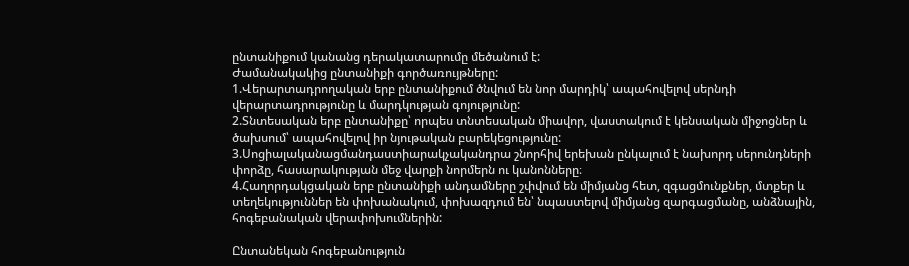ընտանիքում կանանց դերակատարումը մեծանում է:
Ժամանակակից ընտանիքի գործառույթները:
1.Վերարտադրողական երբ ընտանիքում ծնվում են նոր մարդիկ՝ ապահովելով սերնդի վերարտադրությունը և մարդկության գոյությունը:
2.Տնտեսական երբ ընտանիքը՝ որպես տնտեսական միավոր, վաստակում է կենսական միջոցներ և ծախսում՝ ապահովելով իր նյութական բարեկեցությունը:
3.Սոցիալականացմանդաստիարակչականդրա շնորհիվ երեխան ընկալում է նախորդ սերունդների փորձը, հասարակության մեջ վարքի նորմերն ու կանոնները։
4.Հաղորդակցական երբ ընտանիքի անդամները շփվում են միմյանց հետ, զգացմունքներ, մտքեր և տեղեկություններ են փոխանակում, փոխազդում են՝ նպաստելով միմյանց զարգացմանը, անձնային, հոգեբանական վերափոխումներին:

Ընտանեկան հոգեբանություն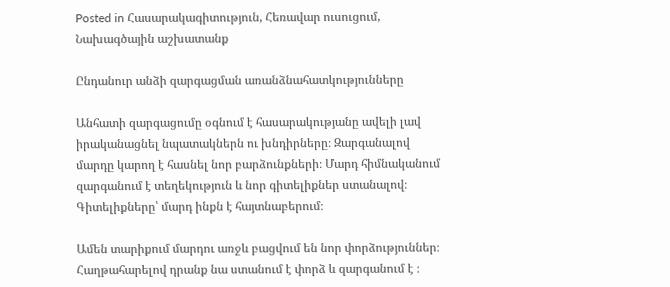Posted in Հասարակագիտություն, Հեռավար ուսուցում, Նախագծային աշխատանք

Ընդանուր անձի զարգացման առանձնահատկությունները

Անհատի զարգացումը օգնում է հասարակությանը ավելի լավ իրականացնել նպատակներն ու խնդիրները։ Զարգանալով մարդը կարող է հասնել նոր բարձունքների։ Մարդ հիմնականում զարգանում է տեղեկություն և նոր գիտելիքներ ստանալով։ Գիտելիքները՝ մարդ ինքն է հայտնաբերում։

Ամեն տարիքում մարդու առջև բացվում են նոր փորձություններ։ Հաղթահարելով դրանք նա ստանում է փորձ և զարգանում է ։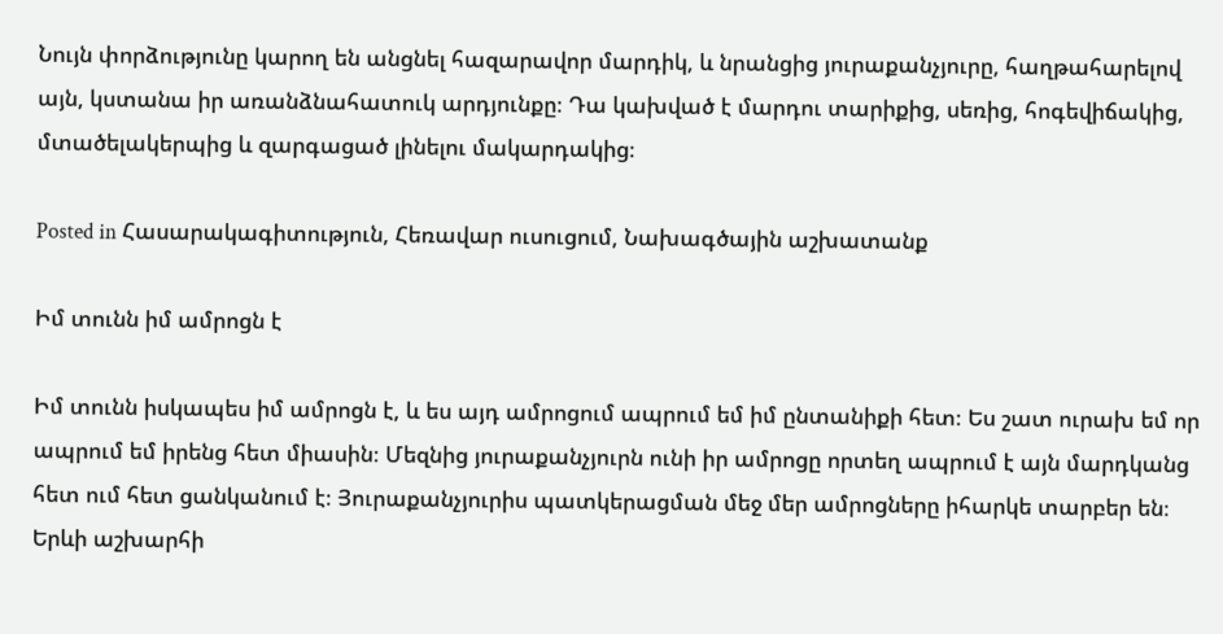Նույն փորձությունը կարող են անցնել հազարավոր մարդիկ, և նրանցից յուրաքանչյուրը, հաղթահարելով այն, կստանա իր առանձնահատուկ արդյունքը։ Դա կախված է մարդու տարիքից, սեռից, հոգեվիճակից, մտածելակերպից և զարգացած լինելու մակարդակից։

Posted in Հասարակագիտություն, Հեռավար ուսուցում, Նախագծային աշխատանք

Իմ տունն իմ ամրոցն է

Իմ տունն իսկապես իմ ամրոցն է, և ես այդ ամրոցում ապրում եմ իմ ընտանիքի հետ։ Ես շատ ուրախ եմ որ ապրում եմ իրենց հետ միասին։ Մեզնից յուրաքանչյուրն ունի իր ամրոցը որտեղ ապրում է այն մարդկանց հետ ում հետ ցանկանում է։ Յուրաքանչյուրիս պատկերացման մեջ մեր ամրոցները իհարկե տարբեր են։ Երևի աշխարհի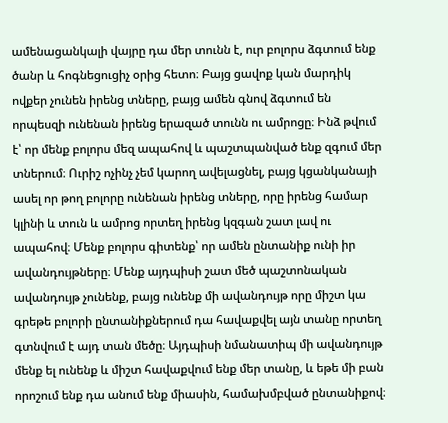ամենացանկալի վայրը դա մեր տունն է, ուր բոլորս ձգտում ենք ծանր և հոգնեցուցիչ օրից հետո։ Բայց ցավոք կան մարդիկ ովքեր չունեն իրենց տները, բայց ամեն գնով ձգտում են որպեսզի ունենան իրենց երազած տունն ու ամրոցը։ Ինձ թվում է՝ որ մենք բոլորս մեզ ապահով և պաշտպանված ենք զգում մեր տներում։ Ուրիշ ոչինչ չեմ կարող ավելացնել, բայց կցանկանայի ասել որ թող բոլորը ունենան իրենց տները, որը իրենց համար կլինի և տուն և ամրոց որտեղ իրենց կզգան շատ լավ ու ապահով։ Մենք բոլորս գիտենք՝ որ ամեն ընտանիք ունի իր ավանդույթները։ Մենք այդպիսի շատ մեծ պաշտոնական ավանդույթ չունենք, բայց ունենք մի ավանդույթ որը միշտ կա գրեթե բոլորի ընտանիքներում դա հավաքվել այն տանը որտեղ գտնվում է այդ տան մեծը։ Այդպիսի նմանատիպ մի ավանդույթ մենք ել ունենք և միշտ հավաքվում ենք մեր տանը, և եթե մի բան որոշում ենք դա անում ենք միասին, համախմբված ընտանիքով։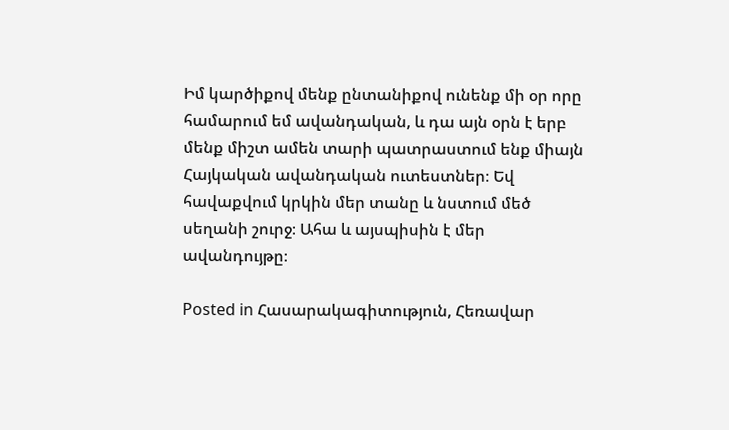Իմ կարծիքով մենք ընտանիքով ունենք մի օր որը համարում եմ ավանդական, և դա այն օրն է երբ մենք միշտ ամեն տարի պատրաստում ենք միայն Հայկական ավանդական ուտեստներ։ Եվ հավաքվում կրկին մեր տանը և նստում մեծ սեղանի շուրջ։ Ահա և այսպիսին է մեր ավանդույթը։

Posted in Հասարակագիտություն, Հեռավար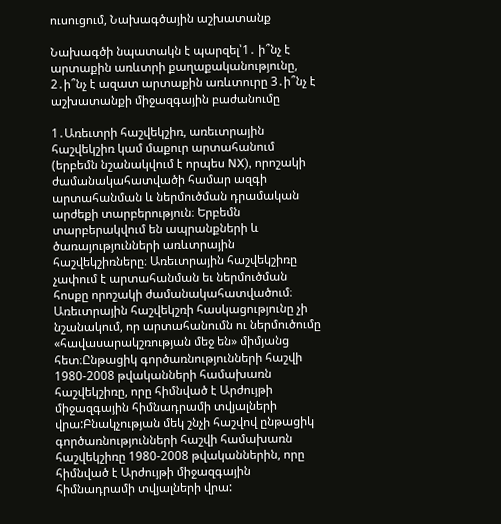ուսուցում, Նախագծային աշխատանք

Նախագծի նպատակն է պարզել՝1․ ի՞նչ է արտաքին առևտրի քաղաքականությունը, 2․ի՞նչ է ազատ արտաքին առևտուրը 3․ի՞նչ է աշխատանքի միջազգային բաժանումը

1․Առեւտրի հաշվեկշիռ, առեւտրային հաշվեկշիռ կամ մաքուր արտահանում (երբեմն նշանակվում է որպես NX), որոշակի ժամանակահատվածի համար ազգի արտահանման և ներմուծման դրամական արժեքի տարբերություն։ Երբեմն տարբերակվում են ապրանքների և ծառայությունների առևտրային հաշվեկշիռները։ Առեւտրային հաշվեկշիռը չափում է արտահանման եւ ներմուծման հոսքը որոշակի ժամանակահատվածում։ Առեւտրային հաշվեկշռի հասկացությունը չի նշանակում, որ արտահանումն ու ներմուծումը «հավասարակշռության մեջ են» միմյանց հետ։Ընթացիկ գործառնությունների հաշվի 1980-2008 թվականների համախառն հաշվեկշիռը, որը հիմնված է Արժույթի միջազգային հիմնադրամի տվյալների վրա:Բնակչության մեկ շնչի հաշվով ընթացիկ գործառնությունների հաշվի համախառն հաշվեկշիռը 1980-2008 թվականներին, որը հիմնված է Արժույթի միջազգային հիմնադրամի տվյալների վրա: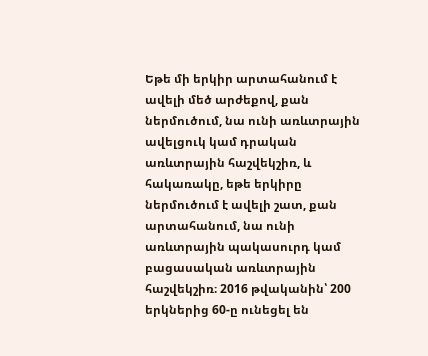Եթե մի երկիր արտահանում է ավելի մեծ արժեքով, քան ներմուծում, նա ունի առևտրային ավելցուկ կամ դրական առևտրային հաշվեկշիռ, և հակառակը, եթե երկիրը ներմուծում է ավելի շատ, քան արտահանում, նա ունի առևտրային պակասուրդ կամ բացասական առևտրային հաշվեկշիռ։ 2016 թվականին՝ 200 երկներից 60-ը ունեցել են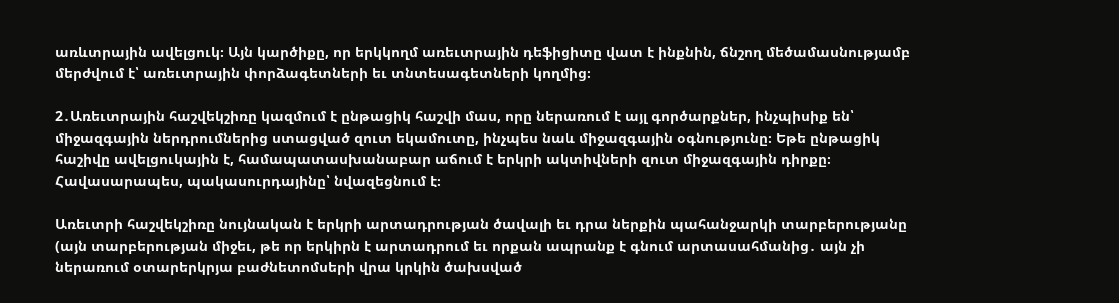առևտրային ավելցուկ։ Այն կարծիքը, որ երկկողմ առեւտրային դեֆիցիտը վատ է ինքնին, ճնշող մեծամասնությամբ մերժվում է՝ առեւտրային փորձագետների եւ տնտեսագետների կողմից։

2․Առեւտրային հաշվեկշիռը կազմում է ընթացիկ հաշվի մաս, որը ներառում է այլ գործարքներ, ինչպիսիք են՝ միջազգային ներդրումներից ստացված զուտ եկամուտը, ինչպես նաև միջազգային օգնությունը։ Եթե ընթացիկ հաշիվը ավելցուկային է, համապատասխանաբար աճում է երկրի ակտիվների զուտ միջազգային դիրքը։ Հավասարապես, պակասուրդայինը՝ նվազեցնում է։

Առեւտրի հաշվեկշիռը նույնական է երկրի արտադրության ծավալի եւ դրա ներքին պահանջարկի տարբերությանը (այն տարբերության միջեւ, թե որ երկիրն է արտադրում եւ որքան ապրանք է գնում արտասահմանից․ այն չի ներառում օտարերկրյա բաժնետոմսերի վրա կրկին ծախսված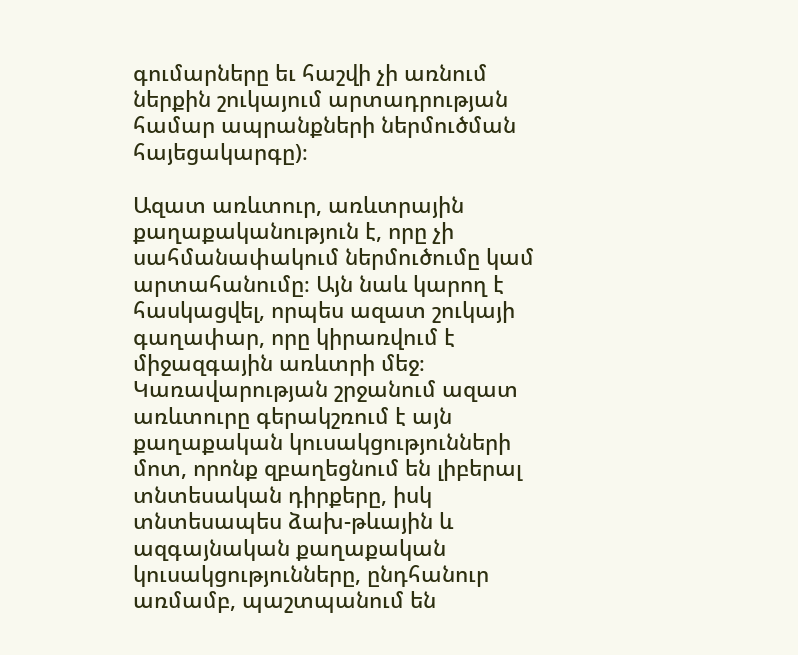գումարները եւ հաշվի չի առնում ներքին շուկայում արտադրության համար ապրանքների ներմուծման հայեցակարգը)։

Ազատ առևտուր, առևտրային քաղաքականություն է, որը չի սահմանափակում ներմուծումը կամ արտահանումը։ Այն նաև կարող է հասկացվել, որպես ազատ շուկայի գաղափար, որը կիրառվում է միջազգային առևտրի մեջ։ Կառավարության շրջանում ազատ առևտուրը գերակշռում է այն քաղաքական կուսակցությունների մոտ, որոնք զբաղեցնում են լիբերալ տնտեսական դիրքերը, իսկ տնտեսապես ձախ-թևային և ազգայնական քաղաքական կուսակցությունները, ընդհանուր առմամբ, պաշտպանում են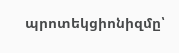պրոտեկցիոնիզմը՝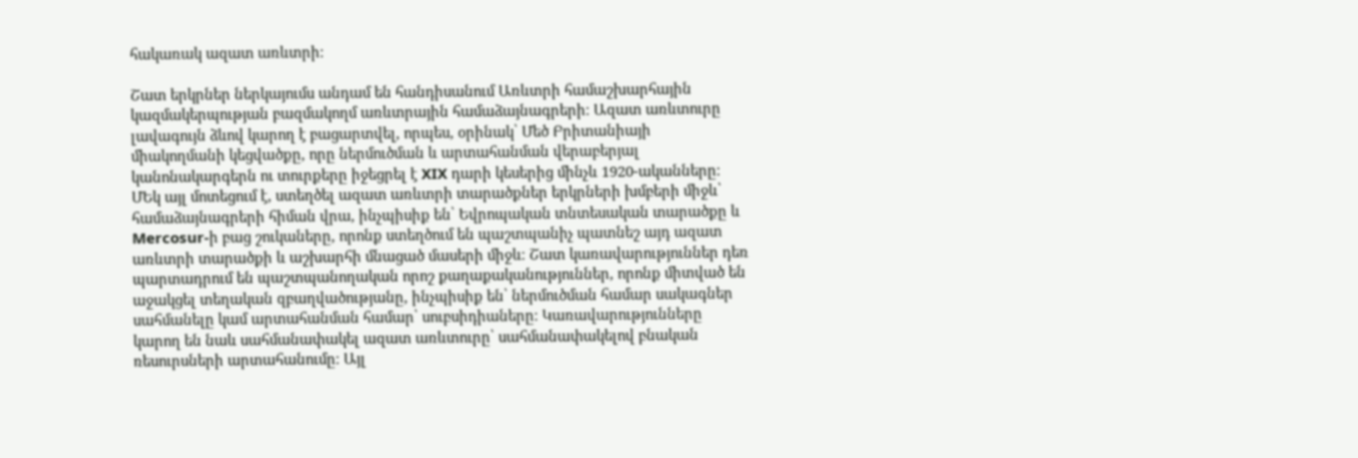հակառակ ազատ առևտրի։

Շատ երկրներ ներկայումս անդամ են հանդիսանում Առևտրի համաշխարհային կազմակերպության բազմակողմ առևտրային համաձայնագրերի։ Ազատ առևտուրը լավագույն ձևով կարող է բացարտվել, որպես, օրինակ՝ Մեծ Բրիտանիայի միակողմանի կեցվածքը, որը ներմուծման և արտահանման վերաբերյալ կանոնակարգերն ու տուրքերը իջեցրել է XIX դարի կեսերից մինչև 1920-ականները։ ՄԵկ այլ մոտեցում է, ստեղծել ազատ առևտրի տարածքներ երկրների խմբերի միջև՝ համաձայնագրերի հիման վրա, ինչպիսիք են՝ Եվրոպական տնտեսական տարածքը և Mercosur-ի բաց շուկաները, որոնք ստեղծում են պաշտպանիչ պատնեշ այդ ազատ առևտրի տարածքի և աշխարհի մնացած մասերի միջև։ Շատ կառավարություններ դեռ պարտադրում են պաշտպանողական որոշ քաղաքականություններ, որոնք միտված են աջակցել տեղական զբաղվածությանը, ինչպիսիք են՝ ներմուծման համար սակագներ սահմանելը կամ արտահանման համար՝ սուբսիդիաները։ Կառավարությունները կարող են նաև սահմանափակել ազատ առևտուրը՝ սահմանափակելով բնական ռեսուրսների արտահանումը։ Այլ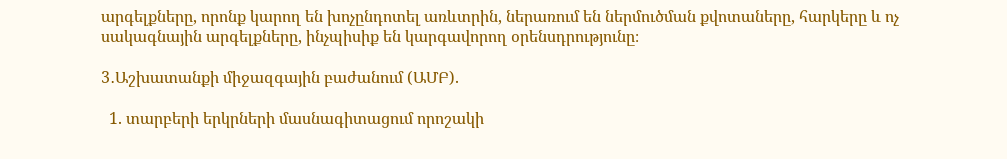արգելքները, որոնք կարող են խոչընդոտել առևտրին, ներառում են ներմուծման քվոտաները, հարկերը և ոչ սակագնային արգելքները, ինչպիսիք են կարգավորող օրենսդրությունը։

3․Աշխատանքի միջազգային բաժանում (ԱՄԲ).

  1. տարբերի երկրների մասնագիտացում որոշակի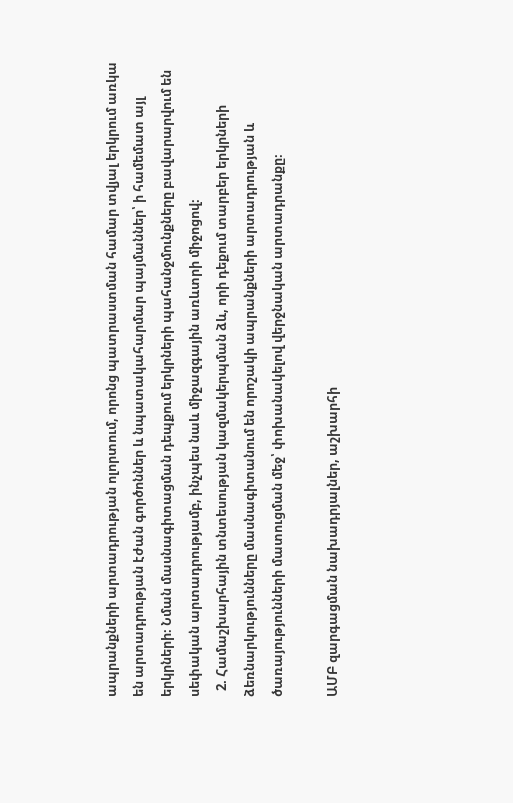ապրանքների արտադրության ոլորտում, որոնց պատրաստման համար տվյալ երկրում առկա են արտադրության էժան գործոններ և նպատակահարմար պայմաններ՝ ի համեմատ այլ երկրների։ Նման մասնագիտացման դեպքում երկրների պահանջմունքները բավարարվում են սեփական արտադրությամբ, ինչպես նաև միջազգային առևտրի միջոցով։
  2. Համաշխարհային տնտեսության կազմակերպման ձև, որի դեքում տարբեր երկրների ձեռնարկությունները մասնագիտանում են որոշակի ապրանքների արտադրության և ծառայությունների մատուցման մեջ՝ փոխանակելով վերջնական արտադրանքը։

ԱՄԲ զարգացման նախադրյալներ, աշխարհի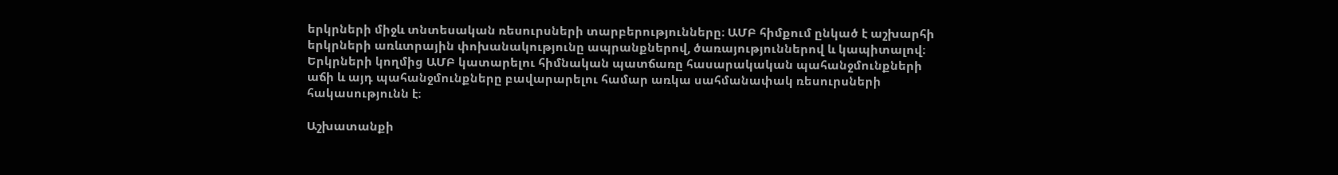երկրների միջև տնտեսական ռեսուրսների տարբերությունները։ ԱՄԲ հիմքում ընկած է աշխարհի երկրների առևտրային փոխանակությունը ապրանքներով, ծառայություններով և կապիտալով։ Երկրների կողմից ԱՄԲ կատարելու հիմնական պատճառը հասարակական պահանջմունքների աճի և այդ պահանջմունքները բավարարելու համար առկա սահմանափակ ռեսուրսների հակասությունն է։

Աշխատանքի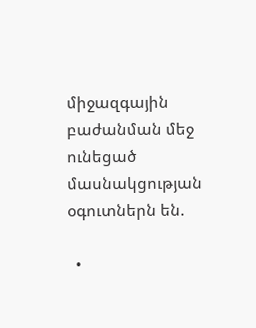միջազգային բաժանման մեջ ունեցած մասնակցության օգուտներն են.

  •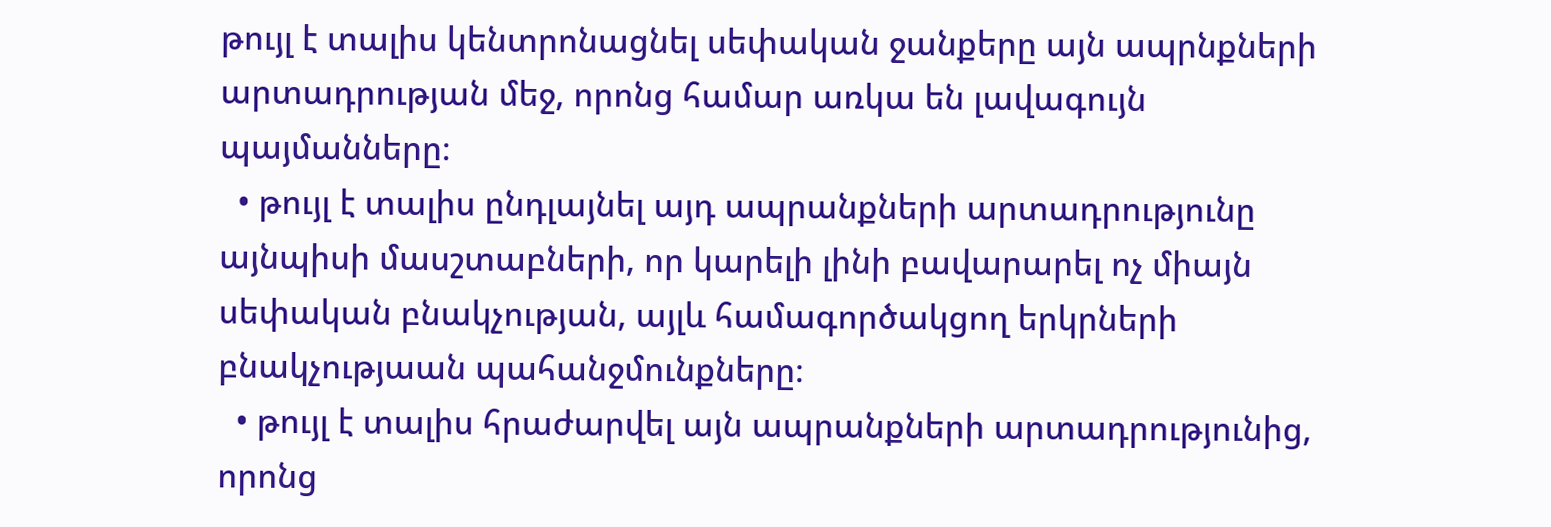թույլ է տալիս կենտրոնացնել սեփական ջանքերը այն ապրնքների արտադրության մեջ, որոնց համար առկա են լավագույն պայմանները։
  • թույլ է տալիս ընդլայնել այդ ապրանքների արտադրությունը այնպիսի մասշտաբների, որ կարելի լինի բավարարել ոչ միայն սեփական բնակչության, այլև համագործակցող երկրների բնակչությաան պահանջմունքները։
  • թույլ է տալիս հրաժարվել այն ապրանքների արտադրությունից, որոնց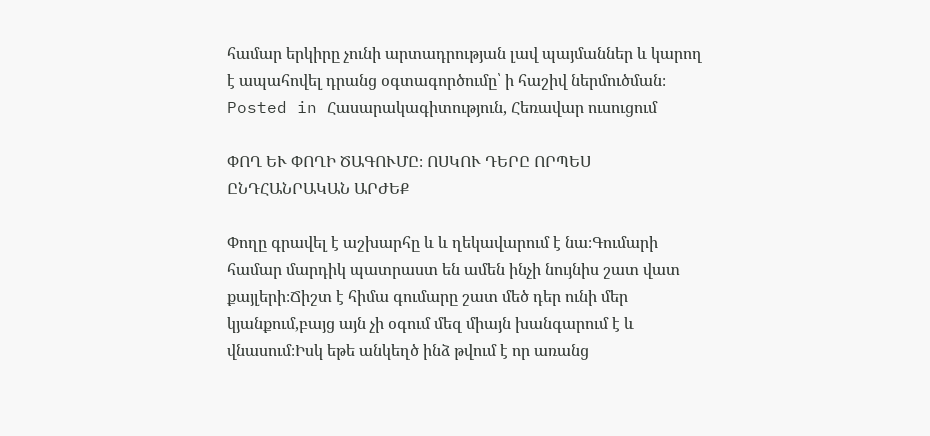համար երկիրը չունի արտադրության լավ պայմաններ և կարող է ապահովել դրանց օգտագործումը՝ ի հաշիվ ներմուծման։
Posted in Հասարակագիտություն, Հեռավար ուսուցում

ՓՈՂ ԵՒ ՓՈՂԻ ԾԱԳՈՒՄԸ։ ՈՍԿՈՒ ԴԵՐԸ ՈՐՊԵՍ ԸՆԴՀԱՆՐԱԿԱՆ ԱՐԺԵՔ

Փողը գրավել է աշխարհը և և ղեկավարում է նա։Գումարի համար մարդիկ պատրաստ են ամեն ինչի նույնիս շատ վատ քայլերի։Ճիշտ է հիմա գումարը շատ մեծ դեր ունի մեր կյանքում,բայց այն չի օգում մեզ միայն խանգարում է և վնասում։Իսկ եթե անկեղծ ինձ թվում է որ առանց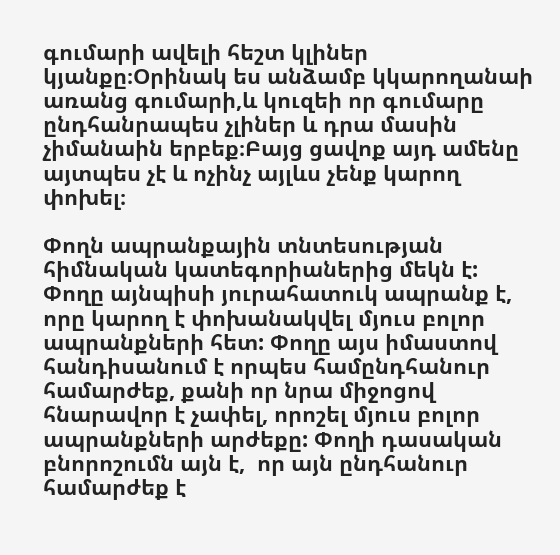գումարի ավելի հեշտ կլիներ կյանքը։Օրինակ ես անձամբ կկարողանաի առանց գումարի,և կուզեի որ գումարը ընդհանրապես չլիներ և դրա մասին չիմանաին երբեք։Բայց ցավոք այդ ամենը այտպես չէ և ոչինչ այլևս չենք կարող փոխել։

Փողն ապրանքային տնտեսության հիմնական կատեգորիաներից մեկն է: Փողը այնպիսի յուրահատուկ ապրանք է, որը կարող է փոխանակվել մյուս բոլոր ապրանքների հետ: Փողը այս իմաստով հանդիսանում է որպես համընդհանուր համարժեք, քանի որ նրա միջոցով հնարավոր է չափել, որոշել մյուս բոլոր ապրանքների արժեքը: Փողի դասական բնորոշումն այն է,  որ այն ընդհանուր համարժեք է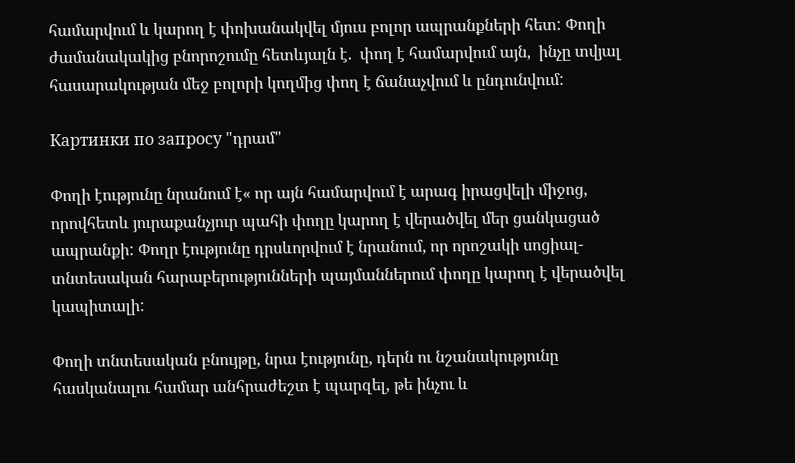համարվում և կարող է փոխանակվել մյուս բոլոր ապրանքների հետ: Փողի ժամանակակից բնորոշումը հետևյալն է.  փող է համարվում այն,  ինչը տվյալ հասարակության մեջ բոլորի կողմից փող է ճանաչվում և ընդունվում:

Картинки по запросу "դրամ"

Փողի էությունը նրանում է« որ այն համարվում է արագ իրացվելի միջոց,  որովհետև յուրաքանչյուր պահի փողը կարող է վերածվել մեր ցանկացած ապրանքի: Փողր էությունը դրսևորվում է նրանում, որ որոշակի սոցիալ-տնտեսական հարաբերությունների պայմաններում փողը կարող է վերածվել կապիտալի:

Փողի տնտեսական բնույթը, նրա էությունը, դերն ու նշանակությունը հասկանալու համար անհրաժեշտ է պարզել, թե ինչու և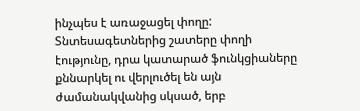ինչպես է առաջացել փողը: Տնտեսագետներից շատերը փողի էությունը, դրա կատարած ֆունկցիաները քննարկել ու վերլուծել են այն ժամանակվանից սկսած, երբ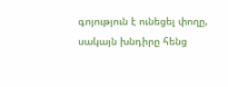գոյություն է ունեցել փողը, սակայն խնդիրը հենց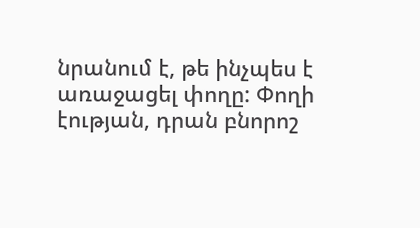նրանում է, թե ինչպես է առաջացել փողը: Փողի էության, դրան բնորոշ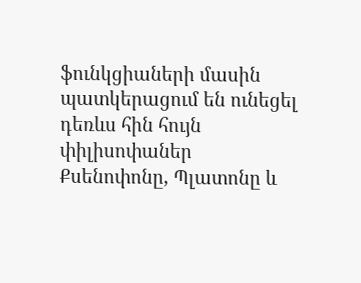ֆունկցիաների մասին պատկերացում են ունեցել դեռևս հին հույն փիլիսոփաներ Քսենոփոնը, Պլատոնը և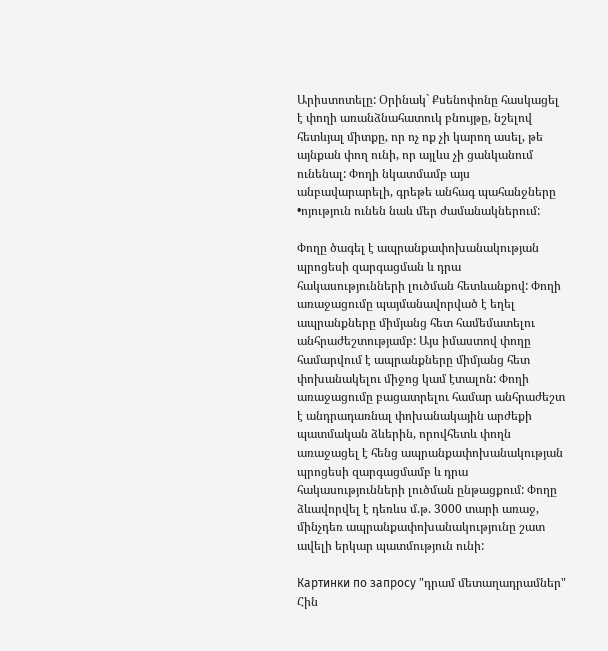Արիստոտելը: Օրինակ` Քսենոփոնը հասկացել է փողի առանձնահատուկ բնույթը, նշելով հետևյալ միտքը, որ ոչ ոք չի կարող ասել, թե այնքան փող ունի, որ այլևս չի ցանկանում ունենալ: Փողի նկատմամբ այս անբավարարելի, գրեթե անհագ պահանջները •ոյություն ունեն նաև մեր ժամանակներում:

Փողը ծագել է ապրանքափոխանակության պրոցեսի զարգացման և դրա հակասությունների լուծման հետևանքով: Փողի առաջացումը պայմանավորված է եղել ապրանքները միմյանց հետ համեմատելու անհրաժեշտությամբ: Այս իմաստով փողը համարվում է ապրանքները միմյանց հետ փոխանակելու միջոց կամ էտալոն: Փողի առաջացումը բացատրելու համար անհրաժեշտ է անդրադառնալ փոխանակային արժեքի պատմական ձևերին, որովհետև փողն առաջացել է հենց ապրանքափոխանակության պրոցեսի զարգացմամբ և դրա հակասությունների լուծման ընթացքում: Փողը ձևավորվել է դեռևս մ.թ. 3000 տարի առաջ, մինչդեռ ապրանքափոխանակությունը շատ ավելի երկար պատմություն ունի:

Картинки по запросу "դրամ մետաղադրամներ"
Հին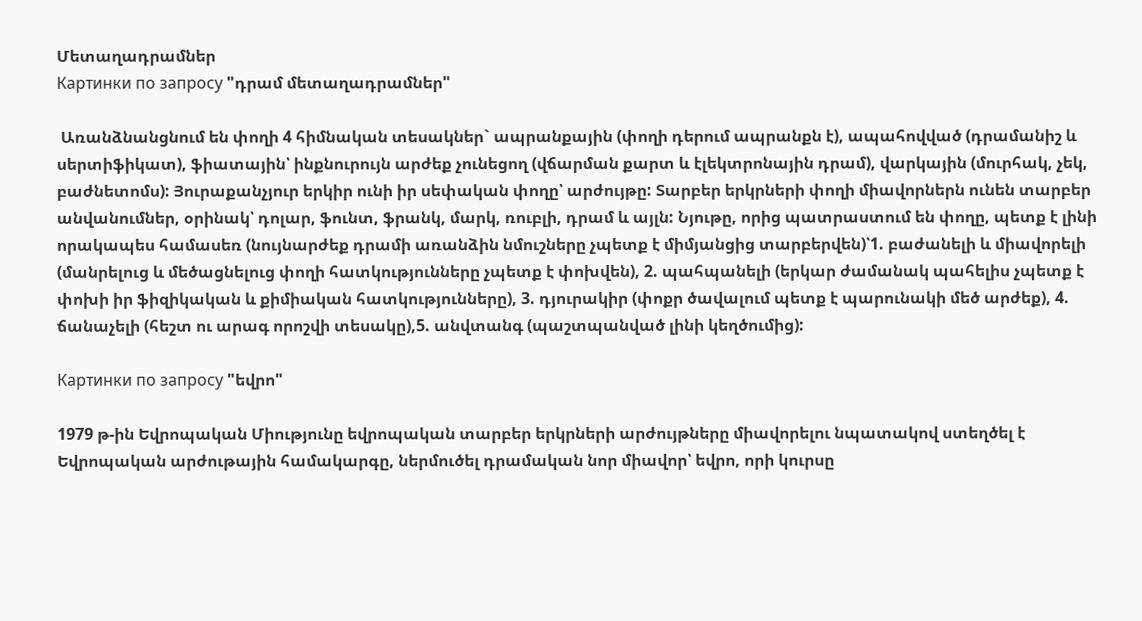Մետաղադրամներ
Картинки по запросу "դրամ մետաղադրամներ"

 Առանձնանցնում են փողի 4 հիմնական տեսակներ` ապրանքային (փողի դերում ապրանքն է), ապահովված (դրամանիշ և սերտիֆիկատ), ֆիատային՝ ինքնուրույն արժեք չունեցող (վճարման քարտ և էլեկտրոնային դրամ), վարկային (մուրհակ, չեկ, բաժնետոմս): Յուրաքանչյուր երկիր ունի իր սեփական փողը՝ արժույթը: Տարբեր երկրների փողի միավորներն ունեն տարբեր անվանումներ, օրինակ՝ դոլար, ֆունտ, ֆրանկ, մարկ, ռուբլի, դրամ և այլն: Նյութը, որից պատրաստում են փողը, պետք է լինի որակապես համասեռ (նույնարժեք դրամի առանձին նմուշները չպետք է միմյանցից տարբերվեն)՝1. բաժանելի և միավորելի (մանրելուց և մեծացնելուց փողի հատկությունները չպետք է փոխվեն), 2. պահպանելի (երկար ժամանակ պահելիս չպետք է փոխի իր ֆիզիկական և քիմիական հատկությունները), 3. դյուրակիր (փոքր ծավալում պետք է պարունակի մեծ արժեք), 4. ճանաչելի (հեշտ ու արագ որոշվի տեսակը),5. անվտանգ (պաշտպանված լինի կեղծումից):

Картинки по запросу "եվրո"

1979 թ-ին Եվրոպական Միությունը եվրոպական տարբեր երկրների արժույթները միավորելու նպատակով ստեղծել է Եվրոպական արժութային համակարգը, ներմուծել դրամական նոր միավոր՝ եվրո, որի կուրսը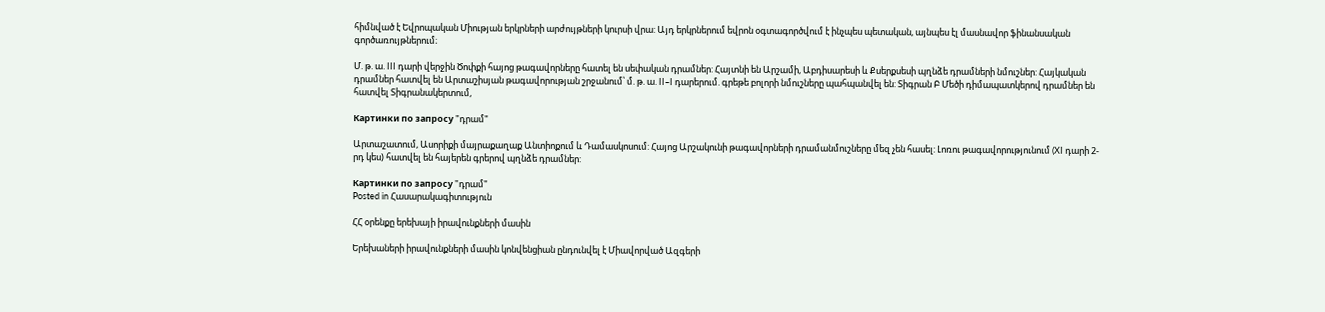հիմնված է Եվրոպական Միության երկրների արժույթների կուրսի վրա: Այդ երկրներում եվրոն օգտագործվում է ինչպես պետական, այնպես էլ մասնավոր ֆինանսական գործառույթներում։

Մ. թ. ա. III դարի վերջին Ծոփքի հայոց թագավորները հատել են սեփական դրամներ: Հայտնի են Արշամի, Աբդիսարեսի և Քսերքսեսի պղնձե դրամների նմուշներ: Հայկական դրամներ հատվել են Արտաշիսյան թագավորության շրջանում՝ մ. թ. ա. II–I դարերում. գրեթե բոլորի նմուշները պահպանվել են: Տիգրան Բ Մեծի դիմապատկերով դրամներ են հատվել Տիգրանակերտում,

Картинки по запросу "դրամ"

Արտաշատում, Ասորիքի մայրաքաղաք Անտիոքում և Դամասկոսում: Հայոց Արշակունի թագավորների դրամանմուշները մեզ չեն հասել: Լոռու թագավորությունում (XI դարի 2-րդ կես) հատվել են հայերեն գրերով պղնձե դրամներ:

Картинки по запросу "դրամ"
Posted in Հասարակագիտություն

ՀՀ օրենքը երեխայի իրավունքների մասին

Երեխաների իրավունքների մասին կոնվենցիան ընդունվել է Միավորված Ազգերի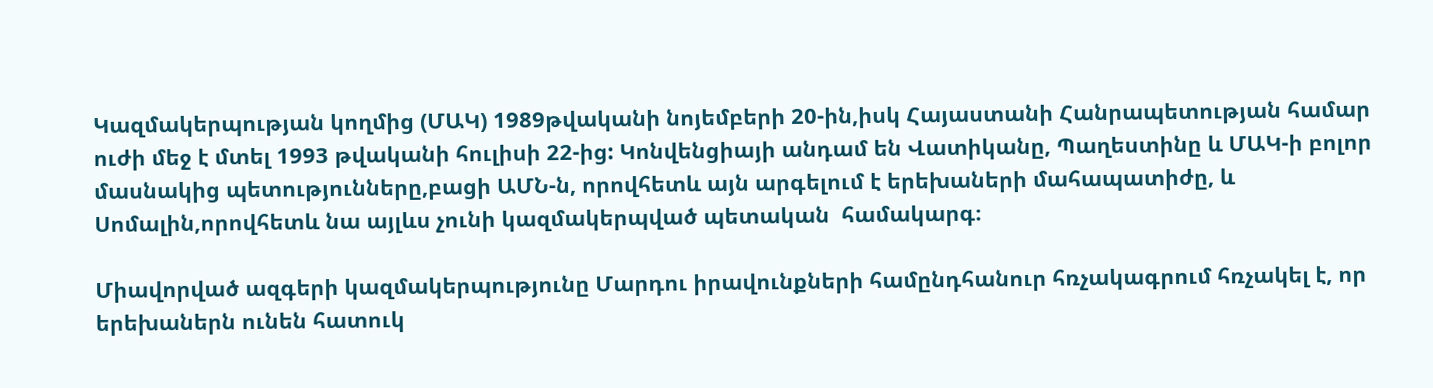Կազմակերպության կողմից (ՄԱԿ) 1989թվականի նոյեմբերի 20-ին,իսկ Հայաստանի Հանրապետության համար ուժի մեջ է մտել 1993 թվականի հուլիսի 22-ից: Կոնվենցիայի անդամ են Վատիկանը, Պաղեստինը և ՄԱԿ-ի բոլոր մասնակից պետությունները,բացի ԱՄՆ-ն, որովհետև այն արգելում է երեխաների մահապատիժը, և Սոմալին,որովհետև նա այլևս չունի կազմակերպված պետական  համակարգ։

Միավորված ազգերի կազմակերպությունը Մարդու իրավունքների համընդհանուր հռչակագրում հռչակել է, որ երեխաներն ունեն հատուկ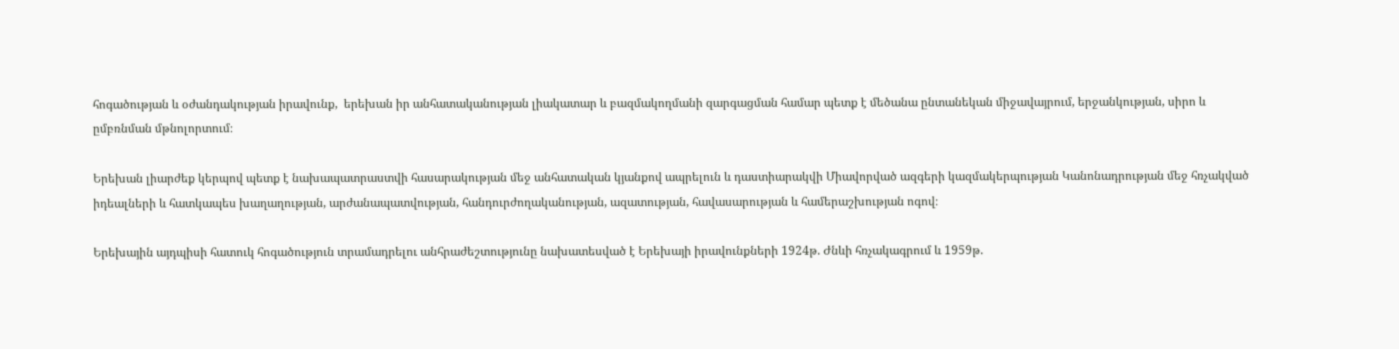հոգածության և օժանդակության իրավունք,  երեխան իր անհատականության լիակատար և բազմակողմանի զարգացման համար պետք է մեծանա ընտանեկան միջավայրում, երջանկության, սիրո և ըմբռնման մթնոլորտում։

Երեխան լիարժեք կերպով պետք է նախապատրաստվի հասարակության մեջ անհատական կյանքով ապրելուն և դաստիարակվի Միավորված ազգերի կազմակերպության Կանոնադրության մեջ հռչակված իդեալների և հատկապես խաղաղության, արժանապատվության, հանդուրժողականության, ազատության, հավասարության և համերաշխության ոգով։

Երեխային այդպիսի հատուկ հոգածություն տրամադրելու անհրաժեշտությունը նախատեսված է Երեխայի իրավունքների 1924թ. Ժնևի հռչակագրում և 1959թ.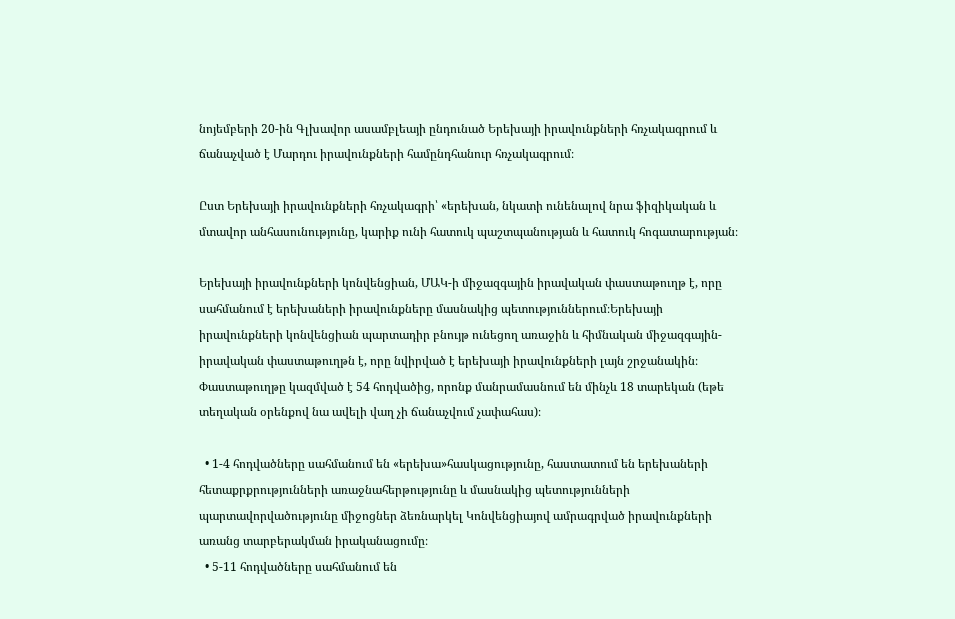նոյեմբերի 20-ին Գլխավոր ասամբլեայի ընդունած Երեխայի իրավունքների հռչակագրում և ճանաչված է Մարդու իրավունքների համընդհանուր հռչակագրում։

Ըստ Երեխայի իրավունքների հռչակագրի՝ «երեխան, նկատի ունենալով նրա ֆիզիկական և մտավոր անհասունությունը, կարիք ունի հատուկ պաշտպանության և հատուկ հոգատարության։

Երեխայի իրավունքների կոնվենցիան, ՄԱԿ-ի միջազգային իրավական փաստաթուղթ է, որը սահմանում է երեխաների իրավունքները մասնակից պետություններում։Երեխայի իրավունքների կոնվենցիան պարտադիր բնույթ ունեցող առաջին և հիմնական միջազգային-իրավական փաստաթուղթն է, որը նվիրված է երեխայի իրավունքների լայն շրջանակին։ Փաստաթուղթը կազմված է 54 հոդվածից, որոնք մանրամասնում են մինչև 18 տարեկան (եթե տեղական օրենքով նա ավելի վաղ չի ճանաչվում չափահաս)։

  • 1-4 հոդվածները սահմանում են «երեխա»հասկացությունը, հաստատում են երեխաների հետաքրքրությունների առաջնահերթությունը և մասնակից պետությունների պարտավորվածությունը միջոցներ ձեռնարկել Կոնվենցիայով ամրագրված իրավունքների առանց տարբերակման իրականացումը։
  • 5-11 հոդվածները սահմանում են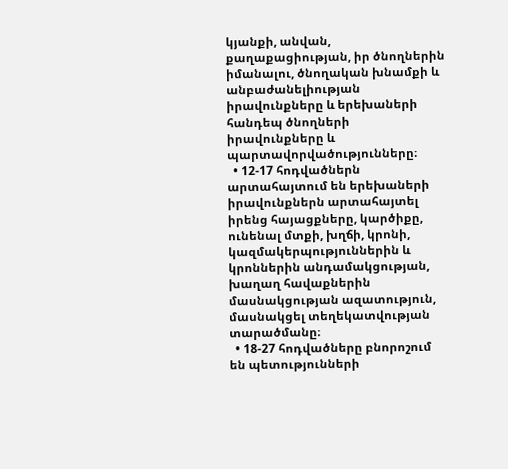կյանքի, անվան, քաղաքացիության, իր ծնողներին իմանալու, ծնողական խնամքի և անբաժանելիության իրավունքները և երեխաների հանդեպ ծնողների իրավունքները և պարտավորվածությունները։
  • 12-17 հոդվածներն արտահայտում են երեխաների իրավունքներն արտահայտել իրենց հայացքները, կարծիքը, ունենալ մտքի, խղճի, կրոնի, կազմակերպություններին և կրոններին անդամակցության, խաղաղ հավաքներին մասնակցության ազատություն, մասնակցել տեղեկատվության տարածմանը։
  • 18-27 հոդվածները բնորոշում են պետությունների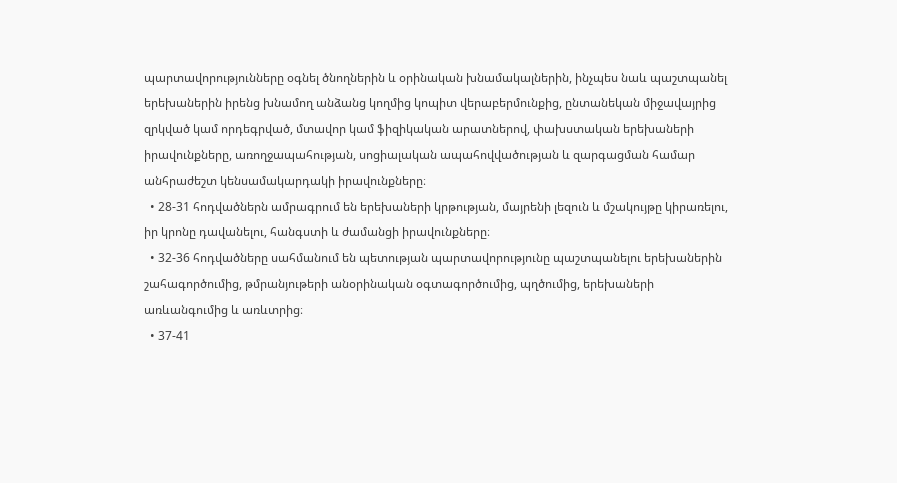պարտավորությունները օգնել ծնողներին և օրինական խնամակալներին, ինչպես նաև պաշտպանել երեխաներին իրենց խնամող անձանց կողմից կոպիտ վերաբերմունքից, ընտանեկան միջավայրից զրկված կամ որդեգրված, մտավոր կամ ֆիզիկական արատներով, փախստական երեխաների իրավունքները, առողջապահության, սոցիալական ապահովվածության և զարգացման համար անհրաժեշտ կենսամակարդակի իրավունքները։
  • 28-31 հոդվածներն ամրագրում են երեխաների կրթության, մայրենի լեզուն և մշակույթը կիրառելու, իր կրոնը դավանելու, հանգստի և ժամանցի իրավունքները։
  • 32-36 հոդվածները սահմանում են պետության պարտավորությունը պաշտպանելու երեխաներին շահագործումից, թմրանյութերի անօրինական օգտագործումից, պղծումից, երեխաների առևանգումից և առևտրից։
  • 37-41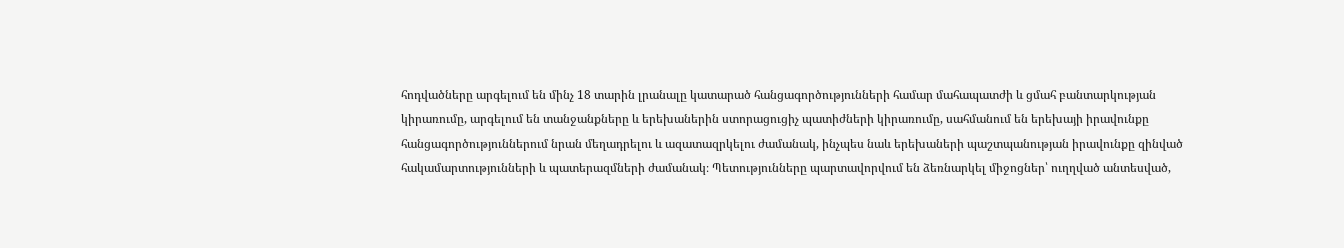հոդվածները արգելում են մինչ 18 տարին լրանալը կատարած հանցագործությունների համար մահապատժի և ցմահ բանտարկության կիրառումը, արգելում են տանջանքները և երեխաներին ստորացուցիչ պատիժների կիրառումը, սահմանում են երեխայի իրավունքը հանցագործություններում նրան մեղադրելու և ազատազրկելու ժամանակ, ինչպես նաև երեխաների պաշտպանության իրավունքը զինված հակամարտությունների և պատերազմների ժամանակ։ Պետությունները պարտավորվում են ձեռնարկել միջոցներ՝ ուղղված անտեսված,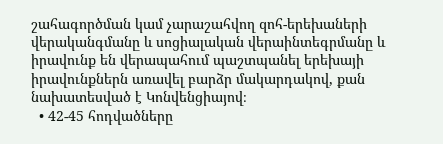շահագործման կամ չարաշահվող զոհ-երեխաների վերականգմանը և սոցիալական վերաինտեգրմանը և իրավունք են վերապահում պաշտպանել երեխայի իրավունքներն առավել բարձր մակարդակով, քան նախատեսված է Կոնվենցիայով։
  • 42-45 հոդվածները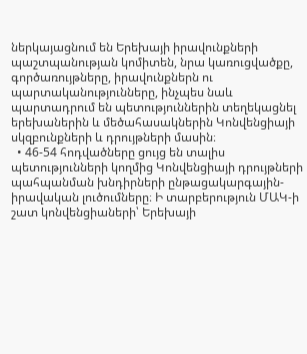ներկայացնում են Երեխայի իրավունքների պաշտպանության կոմիտեն, նրա կառուցվածքը, գործառույթները, իրավունքներն ու պարտականությունները, ինչպես նաև պարտադրում են պետություններին տեղեկացնել երեխաներին և մեծահասակներին Կոնվենցիայի սկզբունքների և դրույթների մասին։
  • 46-54 հոդվածները ցույց են տալիս պետությունների կողմից Կոնվենցիայի դրույթների պահպանման խնդիրների ընթացակարգային-իրավական լուծումները։ Ի տարբերություն ՄԱԿ-ի շատ կոնվենցիաների՝ Երեխայի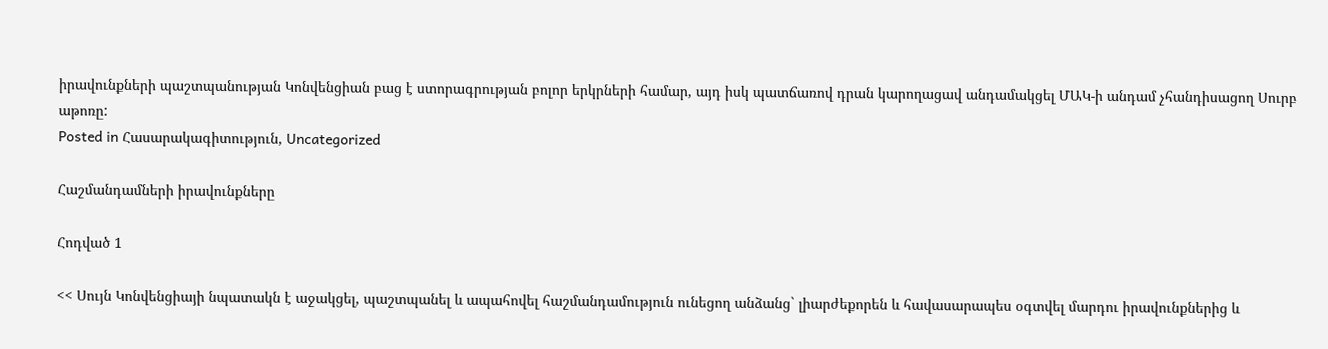իրավունքների պաշտպանության Կոնվենցիան բաց է ստորագրության բոլոր երկրների համար, այդ իսկ պատճառով դրան կարողացավ անդամակցել ՄԱԿ-ի անդամ չհանդիսացող Սուրբ աթոռը:
Posted in Հասարակագիտություն, Uncategorized

Հաշմանդամների իրավունքները

Հոդված 1

<< Սույն Կոնվենցիայի նպատակն է աջակցել, պաշտպանել և ապահովել հաշմանդամություն ունեցող անձանց` լիարժեքորեն և հավասարապես օգտվել մարդու իրավունքներից և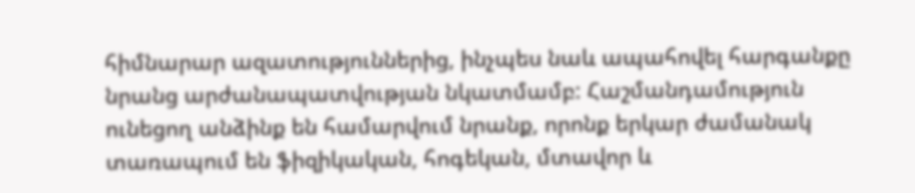հիմնարար ազատություններից, ինչպես նաև ապահովել հարգանքը նրանց արժանապատվության նկատմամբ: Հաշմանդամություն ունեցող անձինք են համարվում նրանք, որոնք երկար ժամանակ տառապում են ֆիզիկական, հոգեկան, մտավոր և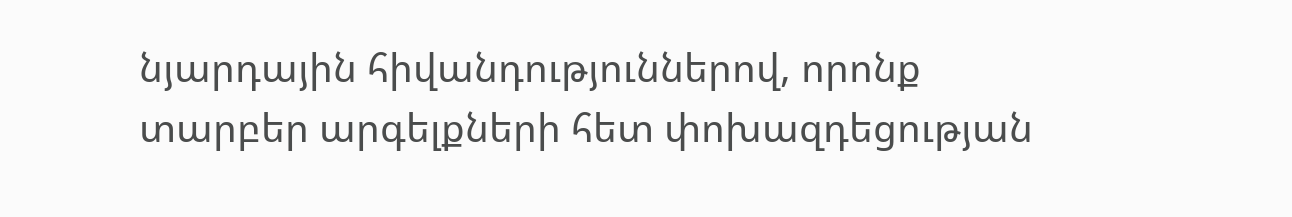նյարդային հիվանդություններով, որոնք տարբեր արգելքների հետ փոխազդեցության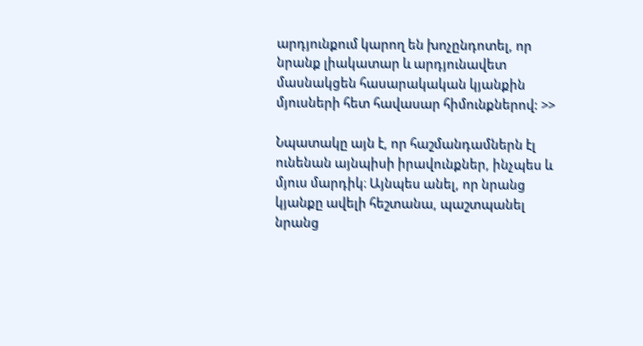արդյունքում կարող են խոչընդոտել, որ նրանք լիակատար և արդյունավետ մասնակցեն հասարակական կյանքին մյուսների հետ հավասար հիմունքներով: >>

Նպատակը այն է, որ հաշմանդամներն էլ ունենան այնպիսի իրավունքներ, ինչպես և մյուս մարդիկ։ Այնպես անել, որ նրանց կյանքը ավելի հեշտանա, պաշտպանել նրանց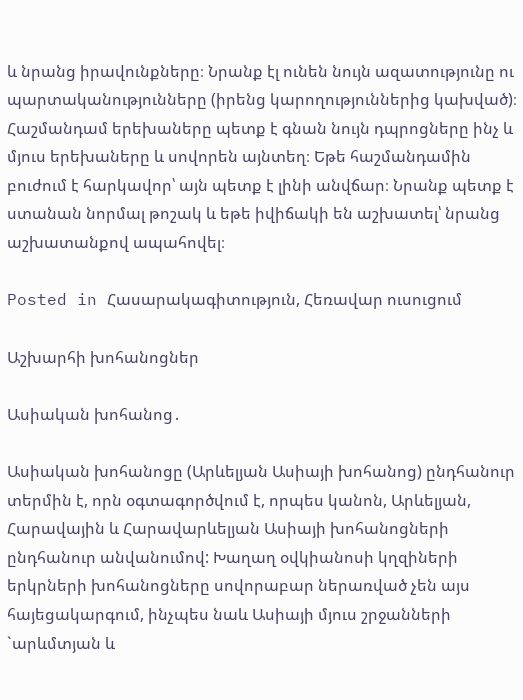և նրանց իրավունքները։ Նրանք էլ ունեն նույն ազատությունը ու պարտականությունները (իրենց կարողություններից կախված)։ Հաշմանդամ երեխաները պետք է գնան նույն դպրոցները ինչ և մյուս երեխաները և սովորեն այնտեղ։ Եթե հաշմանդամին բուժում է հարկավոր՝ այն պետք է լինի անվճար։ Նրանք պետք է ստանան նորմալ թոշակ և եթե իվիճակի են աշխատել՝ նրանց աշխատանքով ապահովել։

Posted in Հասարակագիտություն, Հեռավար ուսուցում

Աշխարհի խոհանոցներ

Ասիական խոհանոց․

Ասիական խոհանոցը (Արևելյան Ասիայի խոհանոց) ընդհանուր տերմին է, որն օգտագործվում է, որպես կանոն, Արևելյան, Հարավային և Հարավարևելյան Ասիայի խոհանոցների ընդհանուր անվանումով: Խաղաղ օվկիանոսի կղզիների երկրների խոհանոցները սովորաբար ներառված չեն այս հայեցակարգում, ինչպես նաև Ասիայի մյուս շրջանների `արևմտյան և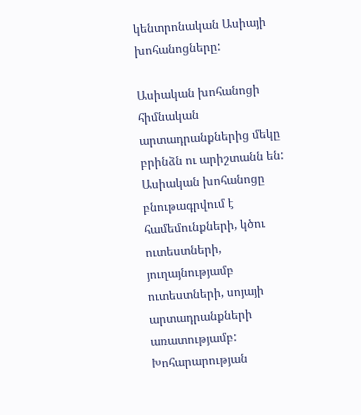կենտրոնական Ասիայի խոհանոցները:

Ասիական խոհանոցի հիմնական արտադրանքներից մեկը բրինձն ու արիշտանն են: Ասիական խոհանոցը բնութագրվում է համեմունքների, կծու ուտեստների, յուղայնությամբ ուտեստների, սոյայի արտադրանքների առատությամբ: Խոհարարության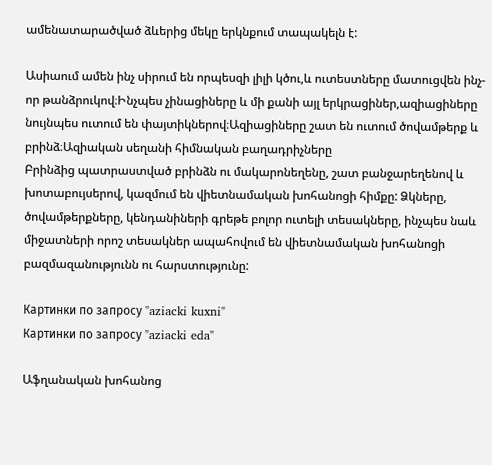ամենատարածված ձևերից մեկը երկնքում տապակելն է:

Ասիաում ամեն ինչ սիրում են որպեսզի լիլի կծու,և ուտեստները մատուցվեն ինչ-որ թանձրուկով։Ինչպես չինացիները և մի քանի այլ երկրացիներ,ազիացիները նույնպես ուտում են փայտիկներով։Ազիացիները շատ են ուտում ծովամթերք և բրինձ։Ազիական սեղանի հիմնական բաղադրիչները
Բրինձից պատրաստված բրինձն ու մակարոնեղենը, շատ բանջարեղենով և խոտաբույսերով, կազմում են վիետնամական խոհանոցի հիմքը: Ձկները, ծովամթերքները, կենդանիների գրեթե բոլոր ուտելի տեսակները, ինչպես նաև միջատների որոշ տեսակներ ապահովում են վիետնամական խոհանոցի բազմազանությունն ու հարստությունը:

Картинки по запросу "aziacki kuxni"
Картинки по запросу "aziacki eda"

Աֆղանական խոհանոց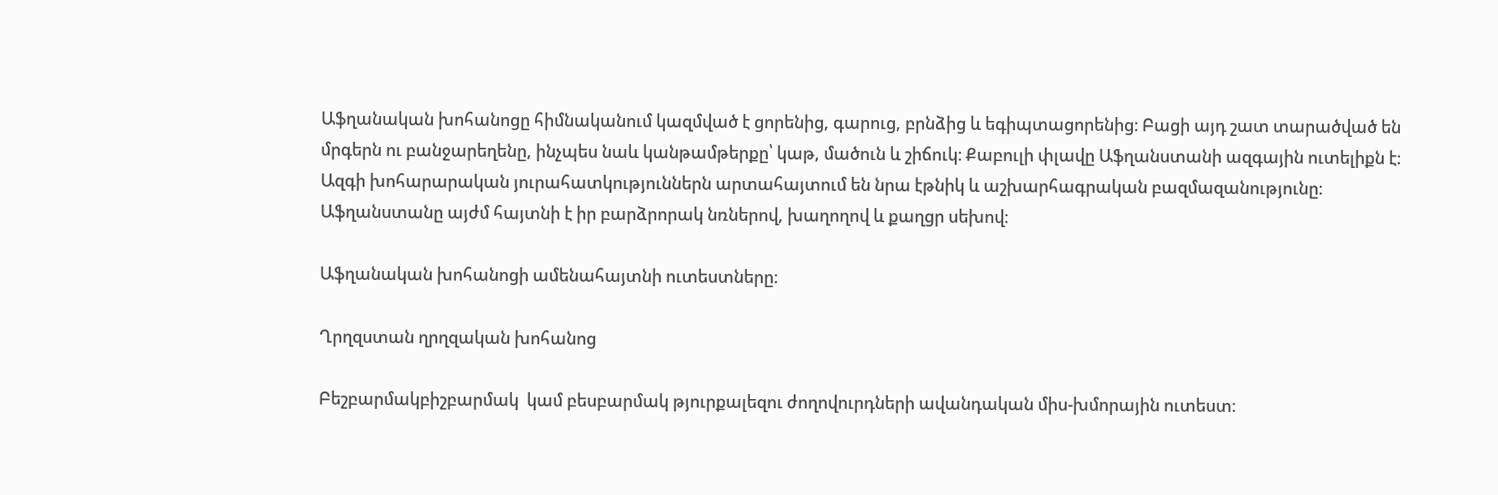Աֆղանական խոհանոցը հիմնականում կազմված է ցորենից, գարուց, բրնձից և եգիպտացորենից։ Բացի այդ շատ տարածված են մրգերն ու բանջարեղենը, ինչպես նաև կանթամթերքը՝ կաթ, մածուն և շիճուկ։ Քաբուլի փլավը Աֆղանստանի ազգային ուտելիքն է։ Ազգի խոհարարական յուրահատկություններն արտահայտում են նրա էթնիկ և աշխարհագրական բազմազանությունը։ Աֆղանստանը այժմ հայտնի է իր բարձրորակ նռներով, խաղողով և քաղցր սեխով։

Աֆղանական խոհանոցի ամենահայտնի ուտեստները։

Ղրղզստան ղրղզական խոհանոց

Բեշբարմակբիշբարմակ  կամ բեսբարմակ թյուրքալեզու ժողովուրդների ավանդական միս-խմորային ուտեստ։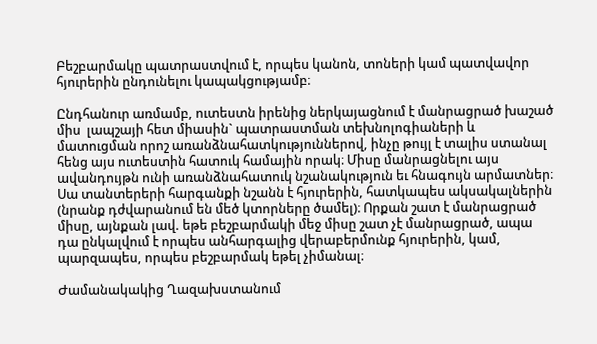Բեշբարմակը պատրաստվում է, որպես կանոն, տոների կամ պատվավոր հյուրերին ընդունելու կապակցությամբ։

Ընդհանուր առմամբ, ուտեստն իրենից ներկայացնում է մանրացրած խաշած միս  լապշայի հետ միասին` պատրաստման տեխնոլոգիաների և մատուցման որոշ առանձնահատկություններով, ինչը թույլ է տալիս ստանալ հենց այս ուտեստին հատուկ համային որակ։ Միսը մանրացնելու այս ավանդույթն ունի առանձնահատուկ նշանակություն եւ հնագույն արմատներ։ Սա տանտերերի հարգանքի նշանն է հյուրերին, հատկապես ակսակալներին (նրանք դժվարանում են մեծ կտորները ծամել)։ Որքան շատ է մանրացրած միսը, այնքան լավ. եթե բեշբարմակի մեջ միսը շատ չէ մանրացրած, ապա դա ընկալվում է որպես անհարգալից վերաբերմունք հյուրերին, կամ, պարզապես, որպես բեշբարմակ եթել չիմանալ։

Ժամանակակից Ղազախստանում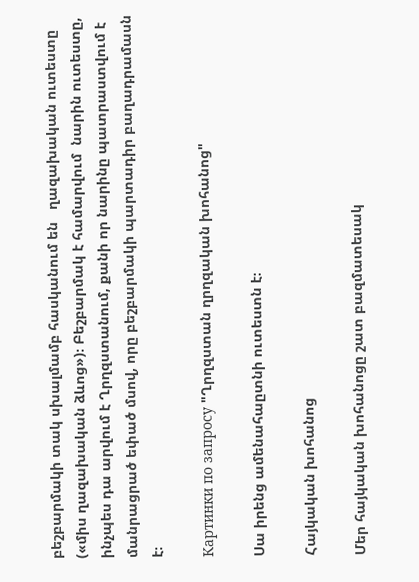բեշբարմակի տակ սխալմամբ հասկանում են   ղազախական ուտեստը («միս ղազախական ձևոց»)։ Բեշբարմակ է համարվում  նարին ուտեստը, ինչպես դա արվում է Ղրղզստանում, քանի որ նարինը պատրաստվում է մանրացրած եփած մսով, որը բեշբարմակի պարտադիր բաղադրամասն է։

Картинки по запросу "Ղրղզստան ղրղզական խոհանոց"

Սա իրենց ամենահաըտնի ուտեստն է։

Հայկական խոհանոց

Մեր հայկական խոհանոցը շատ բազմատեսակ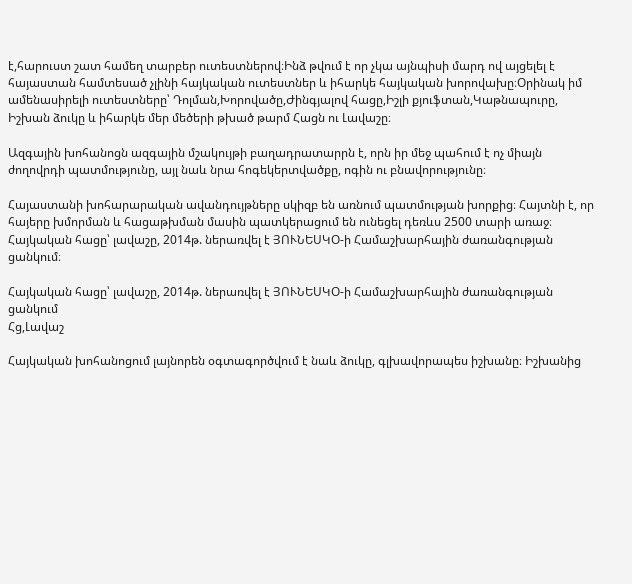է,հարուստ շատ համեղ տարբեր ուտեստներով։Ինձ թվում է որ չկա այնպիսի մարդ ով այցելել է հայաստան համտեսած չլինի հայկական ուտեստներ և իհարկե հայկական խորովախը։Օրինակ իմ ամենասիրելի ուտեստները՝ Դոլման,Խորովածը,Ժինգյալով հացը,Իշլի քյուֆտան,Կաթնապուրը, Իշխան ձուկը և իհարկե մեր մեծերի թխած թարմ Հացն ու Լավաշը։

Ազգային խոհանոցն ազգային մշակույթի բաղադրատարրն է, որն իր մեջ պահում է ոչ միայն ժողովրդի պատմությունը, այլ նաև նրա հոգեկերտվածքը, ոգին ու բնավորությունը։

Հայաստանի խոհարարական ավանդույթները սկիզբ են առնում պատմության խորքից։ Հայտնի է, որ հայերը խմորման և հացաթխման մասին պատկերացում են ունեցել դեռևս 2500 տարի առաջ։ Հայկական հացը՝ լավաշը, 2014թ. ներառվել է ՅՈՒՆԵՍԿՕ-ի Համաշխարհային ժառանգության ցանկում։

Հայկական հացը՝ լավաշը, 2014թ. ներառվել է ՅՈՒՆԵՍԿՕ-ի Համաշխարհային ժառանգության ցանկում
Հց,Լավաշ

Հայկական խոհանոցում լայնորեն օգտագործվում է նաև ձուկը, գլխավորապես իշխանը։ Իշխանից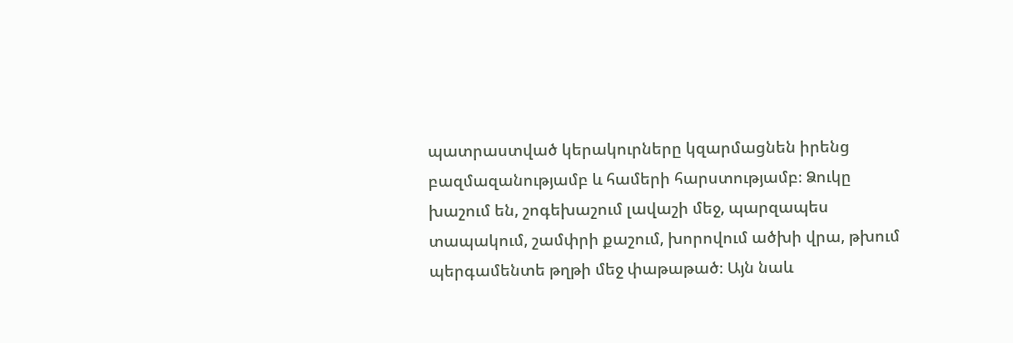պատրաստված կերակուրները կզարմացնեն իրենց բազմազանությամբ և համերի հարստությամբ։ Ձուկը խաշում են, շոգեխաշում լավաշի մեջ, պարզապես տապակում, շամփրի քաշում, խորովում ածխի վրա, թխում պերգամենտե թղթի մեջ փաթաթած։ Այն նաև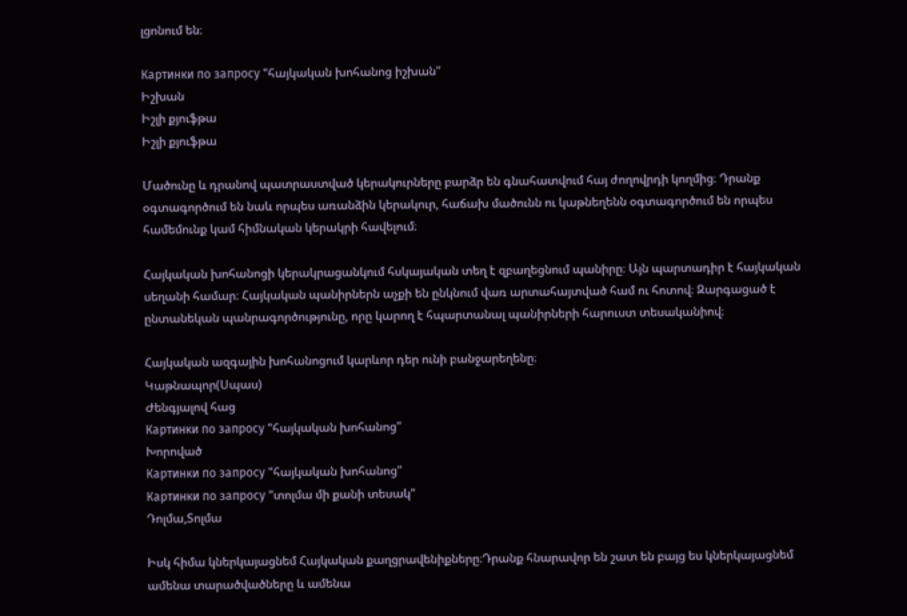լցոնում են։

Картинки по запросу "հայկական խոհանոց իշխան"
Իշխան
Իշլի քյուֆթա
Իշլի քյուֆթա

Մածունը և դրանով պատրաստված կերակուրները բարձր են գնահատվում հայ ժողովրդի կողմից։ Դրանք օգտագործում են նաև որպես առանձին կերակուր, հաճախ մածունն ու կաթնեղենն օգտագործում են որպես համեմունք կամ հիմնական կերակրի հավելում։

Հայկական խոհանոցի կերակրացանկում հսկայական տեղ է զբաղեցնում պանիրը։ Այն պարտադիր է հայկական սեղանի համար։ Հայկական պանիրներն աչքի են ընկնում վառ արտահայտված համ ու հոտով։ Զարգացած է ընտանեկան պանրագործությունը, որը կարող է հպարտանալ պանիրների հարուստ տեսականիով։

Հայկական ազգային խոհանոցում կարևոր դեր ունի բանջարեղենը։
Կաթնապոր(Սպաս)
Ժենգյալով հաց
Картинки по запросу "հայկական խոհանոց"
Խորոված
Картинки по запросу "հայկական խոհանոց"
Картинки по запросу "տոլմա մի քանի տեսակ"
Դոլմա,Տոլմա

Իսկ հիմա կներկայացնեմ Հայկական քաղցրավենիքները։Դրանք հնարավոր են շատ են բայց ես կներկայացնեմ ամենա տարածվածները և ամենա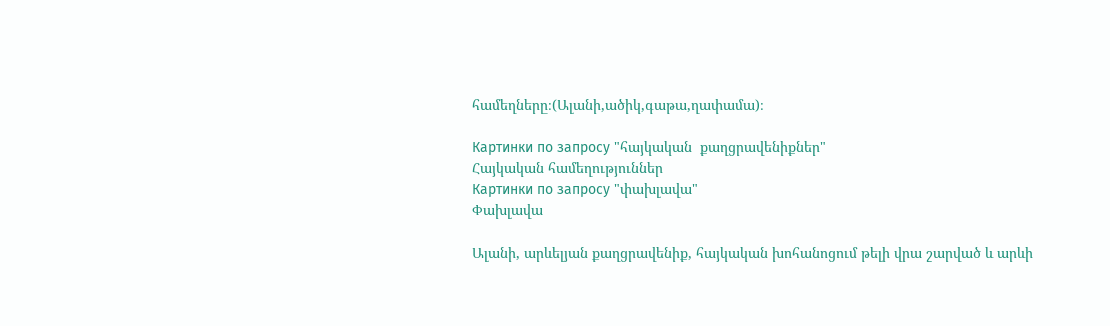համեղները։(Ալանի,ածիկ,գաթա,ղափամա)։

Картинки по запросу "հայկական  քաղցրավենիքներ"
Հայկական համեղություններ
Картинки по запросу "փախլավա"
Փախլավա

Ալանի, արևելյան քաղցրավենիք, հայկական խոհանոցում թելի վրա շարված և արևի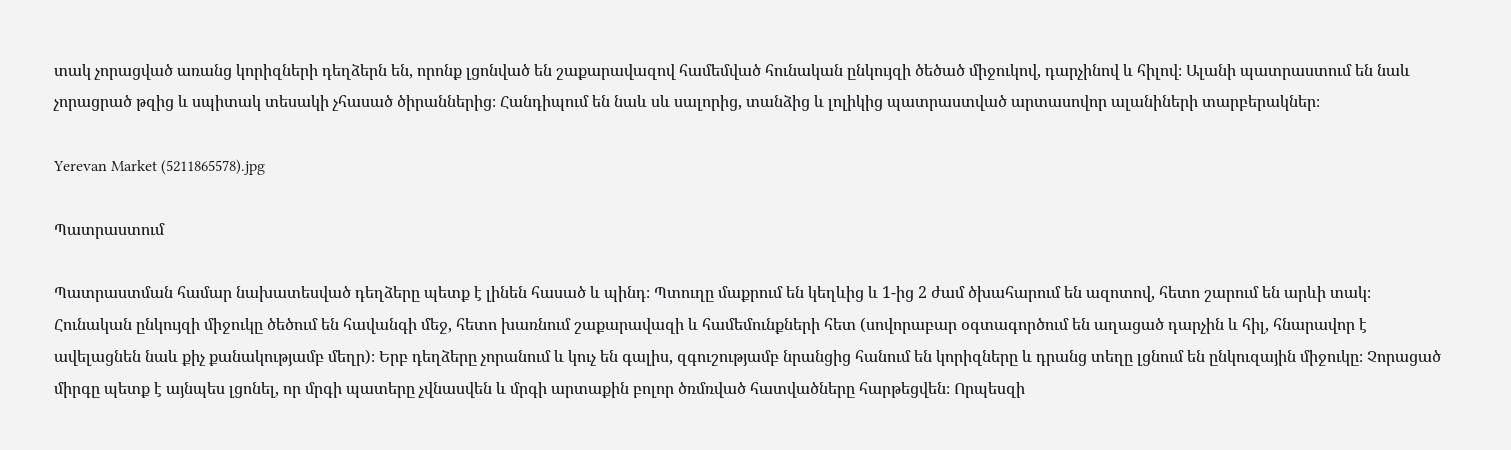տակ չորացված առանց կորիզների դեղձերն են, որոնք լցոնված են շաքարավազով համեմված հունական ընկույզի ծեծած միջուկով, դարչինով և հիլով։ Ալանի պատրաստում են նաև չորացրած թզից և սպիտակ տեսակի չհասած ծիրաններից։ Հանդիպում են նաև սև սալորից, տանձից և լոլիկից պատրաստված արտասովոր ալանիների տարբերակներ։

Yerevan Market (5211865578).jpg

Պատրաստում

Պատրաստման համար նախատեսված դեղձերը պետք է լինեն հասած և պինդ։ Պտուղը մաքրում են կեղևից և 1-ից 2 ժամ ծխահարում են ազոտով, հետո շարում են արևի տակ։ Հունական ընկույզի միջուկը ծեծում են հավանգի մեջ, հետո խառնում շաքարավազի և համեմունքների հետ (սովորաբար օգտագործում են աղացած դարչին և հիլ, հնարավոր է ավելացնեն նաև քիչ քանակությամբ մեղր)։ Երբ դեղձերը չորանում և կուչ են գալիս, զգուշությամբ նրանցից հանում են կորիզները և դրանց տեղը լցնում են ընկուզային միջուկը։ Չորացած միրգը պետք է այնպես լցոնել, որ մրգի պատերը չվնասվեն և մրգի արտաքին բոլոր ծռմռված հատվածները հարթեցվեն։ Որպեսզի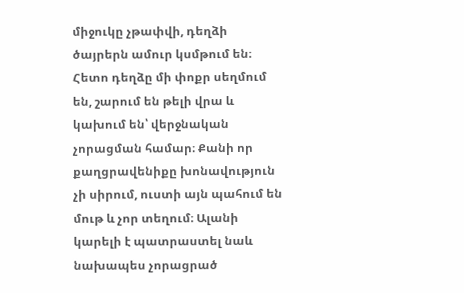միջուկը չթափվի, դեղձի ծայրերն ամուր կսմթում են։ Հետո դեղձը մի փոքր սեղմում են, շարում են թելի վրա և կախում են՝ վերջնական չորացման համար։ Քանի որ քաղցրավենիքը խոնավություն չի սիրում, ուստի այն պահում են մութ և չոր տեղում։ Ալանի կարելի է պատրաստել նաև նախապես չորացրած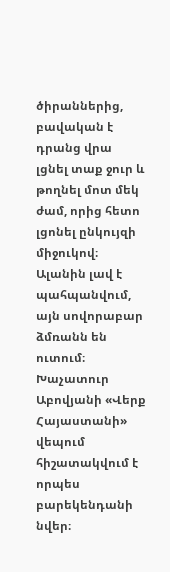ծիրաններից, բավական է դրանց վրա լցնել տաք ջուր և թողնել մոտ մեկ ժամ, որից հետո լցոնել ընկույզի միջուկով։ Ալանին լավ է պահպանվում, այն սովորաբար ձմռանն են ուտում։ Խաչատուր Աբովյանի «Վերք Հայաստանի» վեպում հիշատակվում է որպես բարեկենդանի նվեր։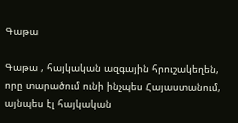Գաթա

Գաթա , հայկական ազգային հրուշակեղեն, որը տարածում ունի ինչպես Հայաստանում, այնպես էլ հայկական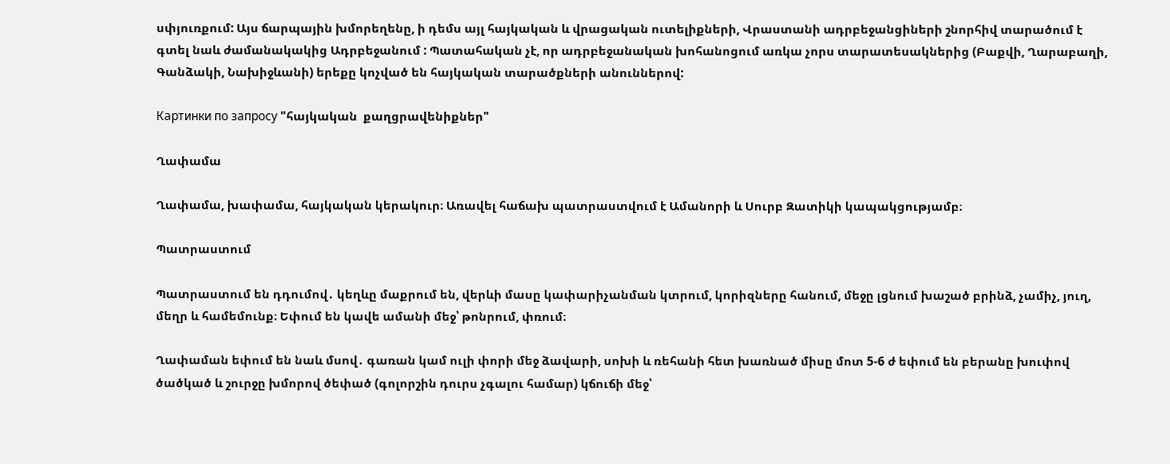սփյուռքում: Այս ճարպային խմորեղենը, ի դեմս այլ հայկական և վրացական ուտելիքների, Վրաստանի ադրբեջանցիների շնորհիվ տարածում է գտել նաև ժամանակակից Ադրբեջանում : Պատահական չէ, որ ադրբեջանական խոհանոցում առկա չորս տարատեսակներից (Բաքվի, Ղարաբաղի, Գանձակի, Նախիջևանի) երեքը կոչված են հայկական տարածքների անուններով:

Картинки по запросу "հայկական  քաղցրավենիքներ"

Ղափամա

Ղափամա, խափամա, հայկական կերակուր։ Առավել հաճախ պատրաստվում է Ամանորի և Սուրբ Զատիկի կապակցությամբ։

Պատրաստում

Պատրաստում են դդումով․ կեղևը մաքրում են, վերևի մասը կափարիչանման կտրում, կորիզները հանում, մեջը լցնում խաշած բրինձ, չամիչ, յուղ, մեղր և համեմունք։ Եփում են կավե ամանի մեջ՝ թոնրում, փռում։

Ղափաման եփում են նաև մսով․ գառան կամ ուլի փորի մեջ ձավարի, սոխի և ռեհանի հետ խառնած միսը մոտ 5-6 ժ եփում են բերանը խուփով ծածկած և շուրջը խմորով ծեփած (գոլորշին դուրս չգալու համար) կճուճի մեջ՝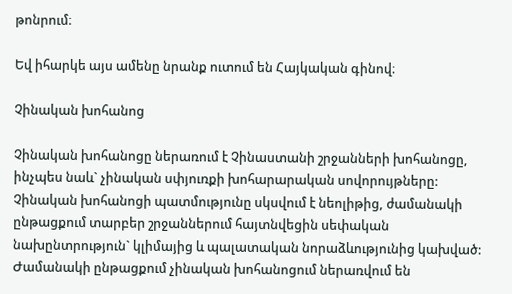թոնրում։

Եվ իհարկե այս ամենը նրանք ուտում են Հայկական գինով։

Չինական խոհանոց

Չինական խոհանոցը ներառում է Չինաստանի շրջանների խոհանոցը, ինչպես նաև` չինական սփյուռքի խոհարարական սովորույթները: Չինական խոհանոցի պատմությունը սկսվում է նեոլիթից, ժամանակի ընթացքում տարբեր շրջաններում հայտնվեցին սեփական նախընտրություն` կլիմայից և պալատական նորաձևությունից կախված: Ժամանակի ընթացքում չինական խոհանոցում ներառվում են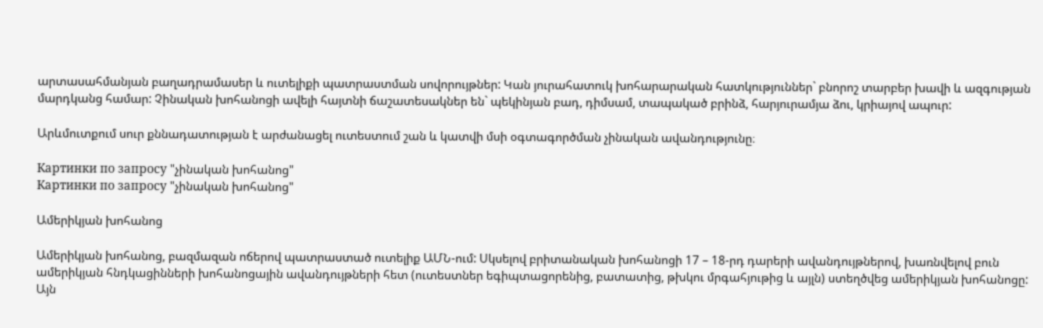արտասահմանյան բաղադրամասեր և ուտելիքի պատրաստման սովորույթներ: Կան յուրահատուկ խոհարարական հատկություններ` բնորոշ տարբեր խավի և ազգության մարդկանց համար: Չինական խոհանոցի ավելի հայտնի ճաշատեսակներ են` պեկինյան բադ, դիմսամ, տապակած բրինձ, հարյուրամյա ձու, կրիայով ապուր:

Արևմուտքում սուր քննադատության է արժանացել ուտեստում շան և կատվի մսի օգտագործման չինական ավանդությունը։

Картинки по запросу "չինական խոհանոց"
Картинки по запросу "չինական խոհանոց"

Ամերիկյան խոհանոց

Ամերիկյան խոհանոց, բազմազան ոճերով պատրաստած ուտելիք ԱՄՆ-ում: Սկսելով բրիտանական խոհանոցի 17 – 18-րդ դարերի ավանդույթներով, խառնվելով բուն ամերիկյան հնդկացինների խոհանոցային ավանդույթների հետ (ուտեստներ եգիպտացորենից, բատատից, թխկու մրգահյութից և այլն) ստեղծվեց ամերիկյան խոհանոցը: Այն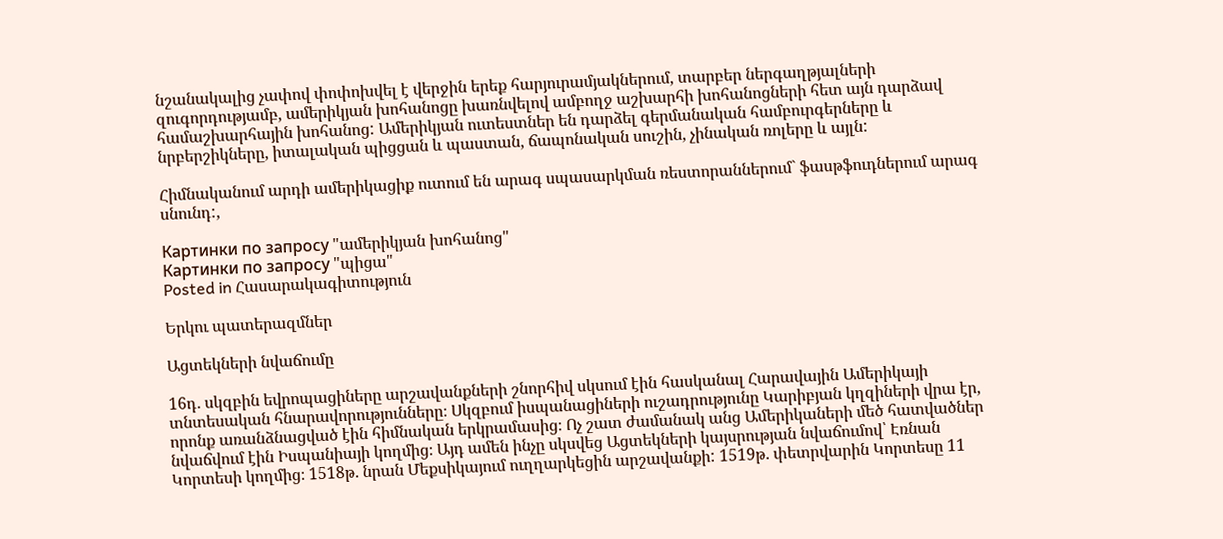նշանակալից չափով փոփոխվել է վերջին երեք հարյուրամյակներում, տարբեր ներգաղթյալների զուգորդությամբ, ամերիկյան խոհանոցը խառնվելով ամբողջ աշխարհի խոհանոցների հետ այն դարձավ համաշխարհային խոհանոց: Ամերիկյան ուտեստներ են դարձել գերմանական համբուրգերները և նրբերշիկները, իտալական պիցցան և պաստան, ճապոնական սուշին, չինական ռոլերը և այլն:

Հիմնականում արդի ամերիկացիք ուտում են արագ սպասարկման ռեստորաններում` ֆասթֆուդներում արագ սնունդ:,

Картинки по запросу "ամերիկյան խոհանոց"
Картинки по запросу "պիցա"
Posted in Հասարակագիտություն

Երկու պատերազմներ

Ացտեկների նվաճումը

16դ․ սկզբին եվրոպացիները արշավանքների շնորհիվ սկսում էին հասկանալ Հարավային Ամերիկայի տնտեսական հնարավորությունները։ Սկզբում իսպանացիների ուշադրությունը Կարիբյան կղզիների վրա էր, որոնք առանձնացված էին հիմնական երկրամասից։ Ոչ շատ ժամանակ անց Ամերիկաների մեծ հատվածներ նվաճվում էին Իսպանիայի կողմից։ Այդ ամեն ինչը սկսվեց Ացտեկների կայսրության նվաճումով՝ Էռնան Կորտեսի կողմից։ 1518թ․ նրան Մեքսիկայում ուղղարկեցին արշավանքի: 1519թ․ փետրվարին Կորտեսը 11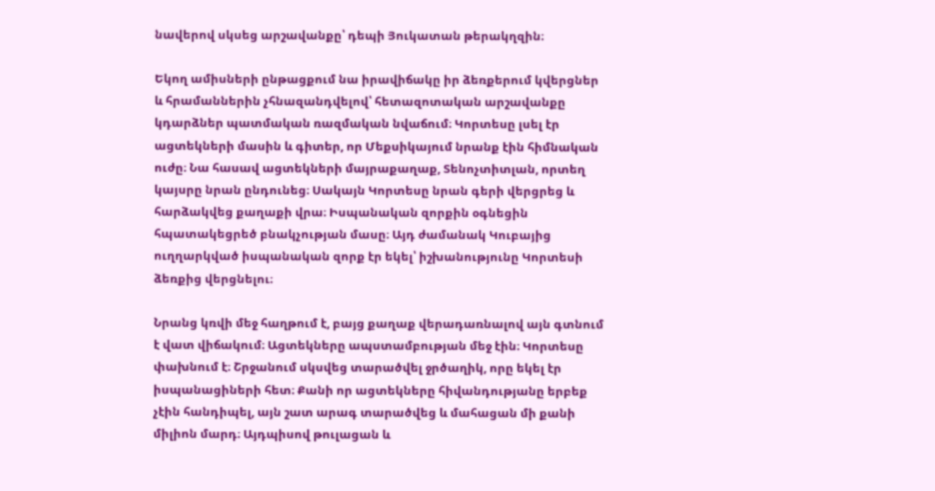նավերով սկսեց արշավանքը՝ դեպի Յուկատան թերակղզին։

Եկող ամիսների ընթացքում նա իրավիճակը իր ձեռքերում կվերցներ և հրամաններին չհնազանդվելով՝ հետազոտական արշավանքը կդարձներ պատմական ռազմական նվաճում։ Կորտեսը լսել էր ացտեկների մասին և գիտեր, որ Մեքսիկայում նրանք էին հիմնական ուժը։ Նա հասավ ացտեկների մայրաքաղաք, Տենոչտիտլան, որտեղ կայսրը նրան ընդունեց։ Սակայն Կորտեսը նրան գերի վերցրեց և հարձակվեց քաղաքի վրա։ Իսպանական զորքին օգնեցին հպատակեցրեծ բնակչության մասը։ Այդ ժամանակ Կուբայից ուղղարկված իսպանական զորք էր եկել՝ իշխանությունը Կորտեսի ձեռքից վերցնելու։

Նրանց կռվի մեջ հաղթում է, բայց քաղաք վերադառնալով այն գտնում է վատ վիճակում։ Ացտեկները ապստամբության մեջ էին։ Կորտեսը փախնում է։ Շրջանում սկսվեց տարածվել ջրծաղիկ, որը եկել էր իսպանացիների հետ։ Քանի որ ացտեկները հիվանդությանը երբեք չէին հանդիպել, այն շատ արագ տարածվեց և մահացան մի քանի միլիոն մարդ։ Այդպիսով թուլացան և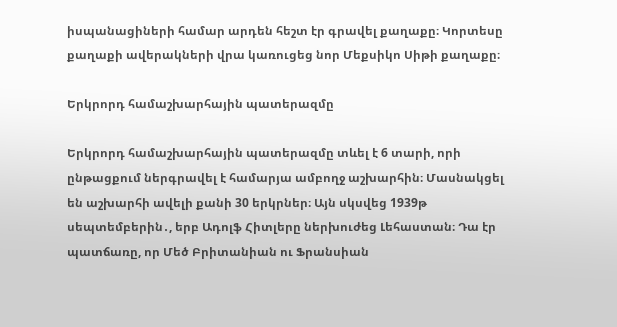իսպանացիների համար արդեն հեշտ էր գրավել քաղաքը։ Կորտեսը քաղաքի ավերակների վրա կառուցեց նոր Մեքսիկո Սիթի քաղաքը։

Երկրորդ համաշխարհային պատերազմը

Երկրորդ համաշխարհային պատերազմը տևել է 6 տարի, որի ընթացքում ներգրավել է համարյա ամբողջ աշխարհին։ Մասնակցել են աշխարհի ավելի քանի 30 երկրներ։ Այն սկսվեց 1939թ սեպտեմբերին․, երբ Ադոլֆ Հիտլերը ներխուժեց Լեհաստան։ Դա էր պատճառը, որ Մեծ Բրիտանիան ու Ֆրանսիան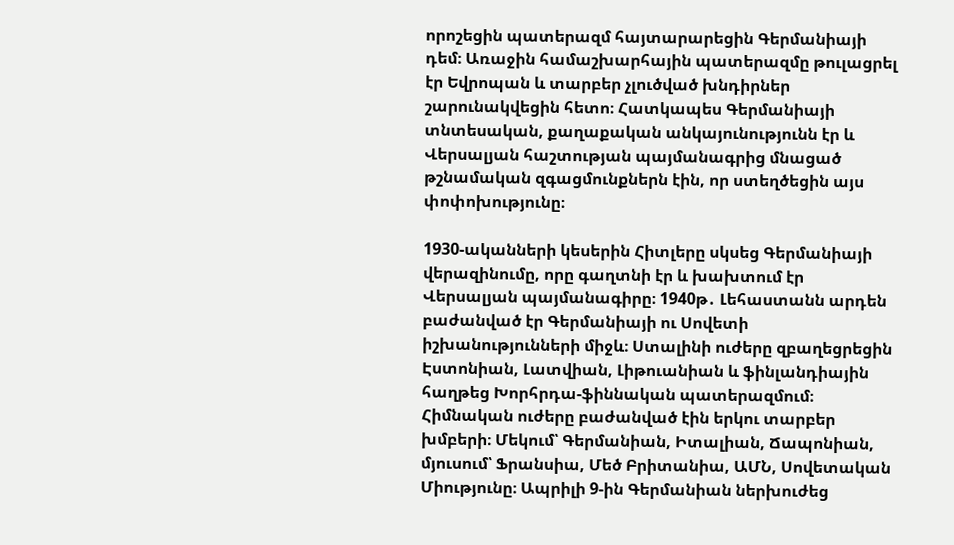որոշեցին պատերազմ հայտարարեցին Գերմանիայի դեմ։ Առաջին համաշխարհային պատերազմը թուլացրել էր Եվրոպան և տարբեր չլուծված խնդիրներ շարունակվեցին հետո։ Հատկապես Գերմանիայի տնտեսական, քաղաքական անկայունությունն էր և Վերսալյան հաշտության պայմանագրից մնացած թշնամական զգացմունքներն էին, որ ստեղծեցին այս փոփոխությունը։

1930-ականների կեսերին Հիտլերը սկսեց Գերմանիայի վերազինումը, որը գաղտնի էր և խախտում էր Վերսալյան պայմանագիրը։ 1940թ․ Լեհաստանն արդեն բաժանված էր Գերմանիայի ու Սովետի իշխանությունների միջև։ Ստալինի ուժերը զբաղեցրեցին Էստոնիան, Լատվիան, Լիթուանիան և ֆինլանդիային հաղթեց Խորհրդա-ֆիննական պատերազմում։ Հիմնական ուժերը բաժանված էին երկու տարբեր խմբերի։ Մեկում՝ Գերմանիան, Իտալիան, Ճապոնիան, մյուսում՝ Ֆրանսիա, Մեծ Բրիտանիա, ԱՄՆ, Սովետական Միությունը։ Ապրիլի 9-ին Գերմանիան ներխուժեց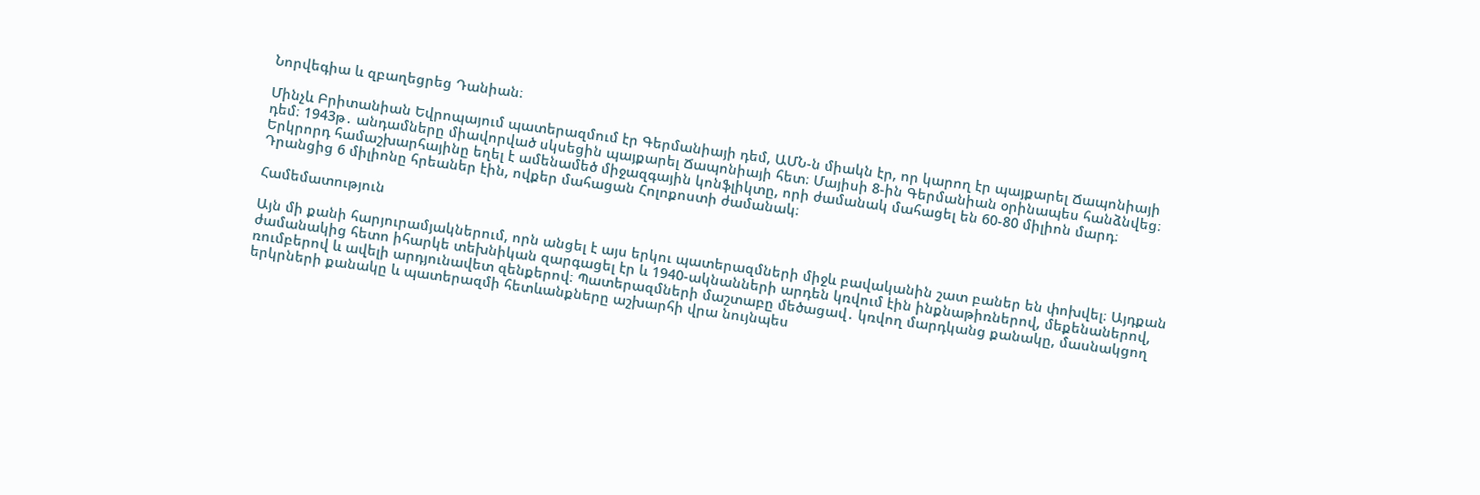Նորվեգիա և զբաղեցրեց Դանիան։

Մինչև Բրիտանիան Եվրոպայում պատերազմում էր Գերմանիայի դեմ, ԱՄՆ-ն միակն էր, որ կարող էր պայքարել Ճապոնիայի դեմ։ 1943թ․ անդամները միավորված սկսեցին պայքարել Ճապոնիայի հետ։ Մայիսի 8-ին Գերմանիան օրինապես հանձնվեց։ Երկրորդ համաշխարհայինը եղել է ամենամեծ միջազգային կոնֆլիկտը, որի ժամանակ մահացել են 60-80 միլիոն մարդ։ Դրանցից 6 միլիոնը հրեաներ էին, ովքեր մահացան Հոլոքոստի ժամանակ։

Համեմատություն

Այն մի քանի հարյուրամյակներում, որն անցել է այս երկու պատերազմների միջև բավականին շատ բաներ են փոխվել։ Այդքան ժամանակից հետո իհարկե տեխնիկան զարգացել էր և 1940-ակնանների արդեն կռվում էին ինքնաթիռներով, մեքենաներով, ռումբերով և ավելի արդյունավետ զենքերով։ Պատերազմների մաշտաբը մեծացավ․ կռվող մարդկանց քանակը, մասնակցող երկրների քանակը և պատերազմի հետևանքները աշխարհի վրա նույնպես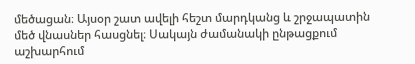մեծացան։ Այսօր շատ ավելի հեշտ մարդկանց և շրջապատին մեծ վնասներ հասցնել։ Սակայն ժամանակի ընթացքում աշխարհում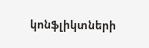կոնֆլիկտների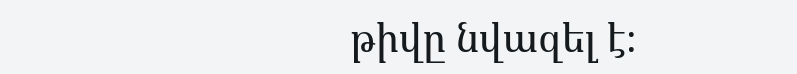թիվը նվազել է։